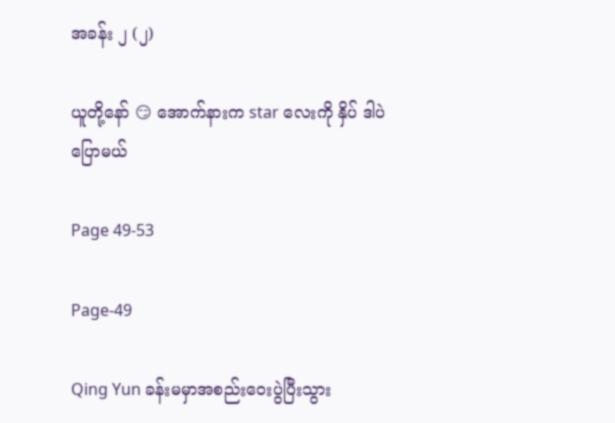အခန်း ၂ (၂)

ယူ‌တို့နော် 😏 အောက်နားက star လေးကို နှိပ် ဒါပဲ ပြောမယ်

Page 49-53

Page-49

Qing Yun ခန်းမမှာအစည်းဝေးပွဲပြီးသွား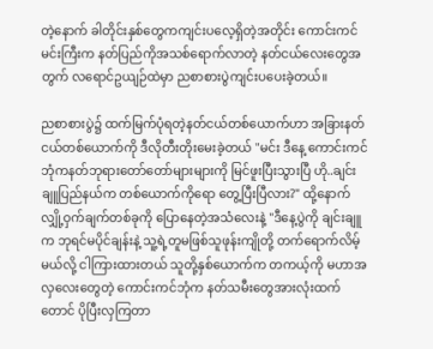တဲ့နောက် ခါတိုင်းနှစ်တွေကကျင်းပလေ့ရှိတဲ့အတိုင်း ကောင်းကင်မင်းကြီးက နတ်ပြည်ကိုအသစ်ရောက်လာတဲ့ နတ်ငယ်လေးတွေအတွက် လရောင်ဥယျဉ်ထဲမှာ ညစာစားပွဲကျင်းပပေးခဲ့တယ်။

ညစာစားပွဲ၌ ထက်မြက်ပုံရတဲ့နတ်ငယ်တစ်ယောက်ဟာ အခြားနတ်ငယ်တစ်ယောက်ကို ဒီလိုတီးတိုးမေးခဲ့တယ် "မင်း ဒီနေ့ ကောင်းကင်ဘုံကနတ်ဘုရားတော်တော်များများကို မြင်ဖူးပြီးသွားပြီ ဟို..ချင်းချူပြည်နယ်က တစ်ယောက်ကိုရော တွေ့ပြီးပြီလား?" ထို့နောက် လျှို့ဝှက်ချက်တစ်ခုကို ပြောနေတဲ့အသံလေးနဲ့ "ဒီနေ့ပွဲကို ချင်းချူက ဘုရင်မပိုင်ချန်းနဲ့ သူ့ရဲ့တူမဖြစ်သူဖုန်းကျိုတို့ တက်ရောက်လိမ့်မယ်လို့ ငါကြားထားတယ် သူတို့နှစ်ယောက်က တကယ့်ကို မဟာအလှလေးတွေတဲ့ ကောင်းကင်ဘုံက နတ်သမီးတွေအားလုံးထက်တောင် ပိုပြီးလှကြတာ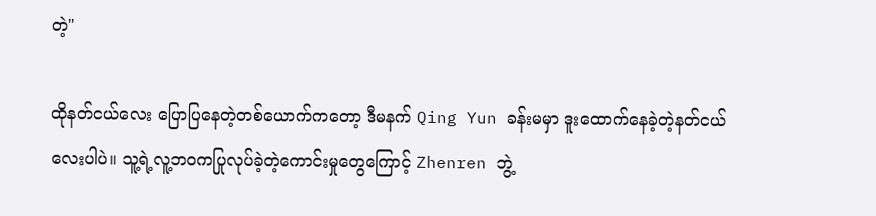တဲ့"

ထိုနတ်ငယ်လေး ပြောပြနေတဲ့တစ်ယောက်ကတော့ ဒီမနက် Qing Yun ခန်းမမှာ ဒူးထောက်နေခဲ့တဲ့နတ်ငယ်လေးပါပဲ။ သူ့ရဲ့လူ့ဘဝကပြုလုပ်ခဲ့တဲ့ကောင်းမှုတွေကြောင့် Zhenren ဘွဲ့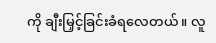ကို ချီးမြှင့်ခြင်းခံရလေတယ်။ လူ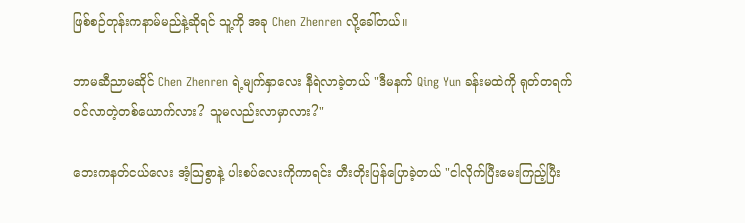ဖြစ်စဉ်တုန်းကနာမ်မည်နဲ့ဆိုရင် သူ့ကို အခု Chen Zhenren လို့ခေါ်တယ်။

ဘာမဆီညာမဆိုင် Chen Zhenren ရဲ့မျက်နှာလေး နီရဲလာခဲ့တယ် "ဒီမနက် Qing Yun ခန်းမထဲကို ရုတ်တရက်ဝင်လာတဲ့တစ်ယောက်လား? သူမလည်းလာမှာလား?"

ဘေးကနတ်ငယ်လေး အံ့သြစွာနဲ့ ပါးစပ်လေးကိုကာရင်း တီးတိုးပြန်ပြောခဲ့တယ် "ငါလိုက်ပြီးမေးကြည့်ပြီး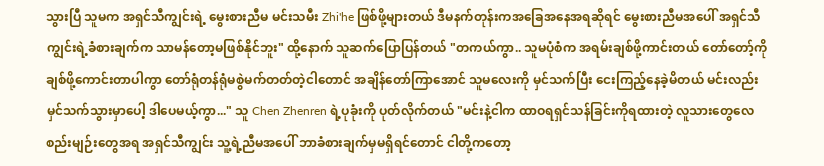သွားပြီ သူမက အရှင်သီကျွင်းရဲ့ မွေးစားညီမ မင်းသမီး Zhi'he ဖြစ်ဖို့များတယ် ဒီမနက်တုန်းကအခြေအနေအရဆိုရင် မွေးစားညီမအပေါ် အရှင်သီကျွင်းရဲ့ခံစားချက်က သာမန်တော့မဖြစ်နိုင်ဘူး" ထို့နောက် သူဆက်ပြောပြန်တယ် "တကယ်ကွာ.. သူမပုံစံက အရမ်းချစ်ဖို့ကာင်းတယ် တော်တော့်ကိုချစ်ဖို့ကောင်းတာပါကွာ တော်ရုံတန်ရုံမစွဲမက်တတ်တဲ့ငါတောင် အချိန်တော်ကြာအောင် သူမလေးကို မှင်သက်ပြီး ငေးကြည့်နေခဲ့မိတယ် မင်းလည်းမှင်သက်သွားမှာပေါ့ ဒါပေမယ့်ကွာ..." သူ Chen Zhenren ရဲ့ပုခုံးကို ပုတ်လိုက်တယ် "မင်းနဲ့ငါက ထာဝရရှင်သန်ခြင်းကိုရထားတဲ့ လူသားတွေလေ စည်းမျဉ်းတွေအရ အရှင်သီကျွင်း သူ့ရဲ့ညီမအပေါ် ဘာခံစားချက်မှမရှိရင်တောင် ငါတို့ကတော့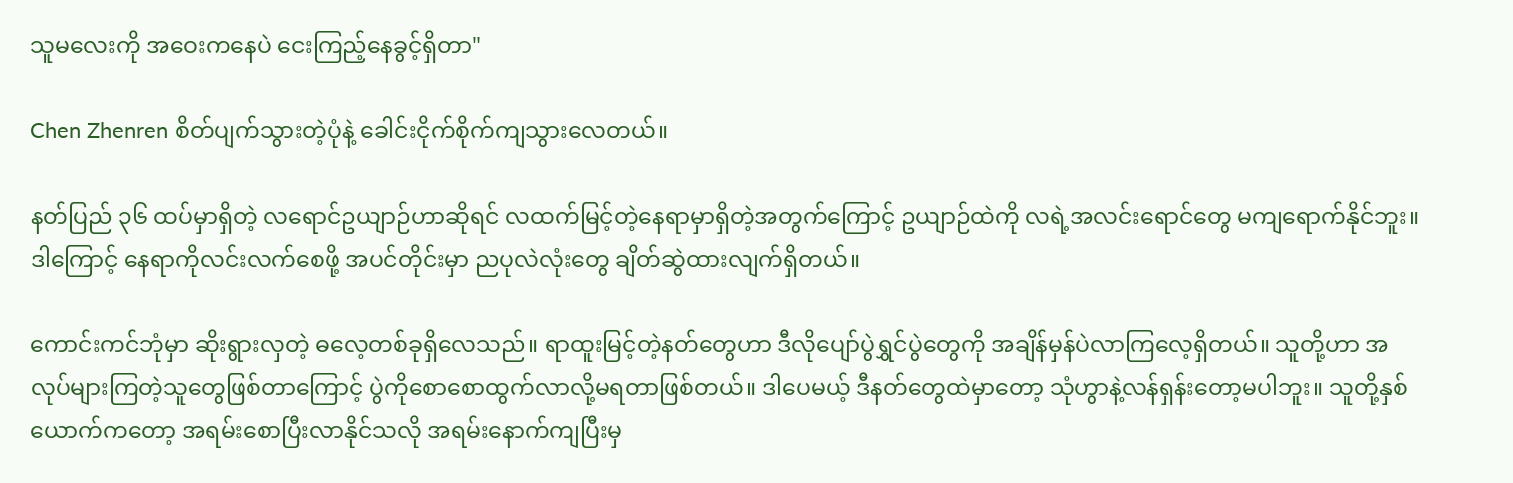သူမလေးကို အဝေးကနေပဲ ငေးကြည့်နေခွင့်ရှိတာ"

Chen Zhenren စိတ်ပျက်သွားတဲ့ပုံနဲ့ ခေါင်းငိုက်စိုက်ကျသွားလေတယ်။

နတ်ပြည် ၃၆ ထပ်မှာရှိတဲ့ လရောင်ဥယျာဉ်ဟာဆိုရင် လထက်မြင့်တဲ့နေရာမှာရှိတဲ့အတွက်ကြောင့် ဥယျာဉ်ထဲကို လရဲ့အလင်းရောင်တွေ မကျရောက်နိုင်ဘူး။ ဒါကြောင့် နေရာကိုလင်းလက်စေဖို့ အပင်တိုင်းမှာ ညပုလဲလုံးတွေ ချိတ်ဆွဲထားလျက်ရှိတယ်။

ကောင်းကင်ဘုံမှာ ဆိုးရွားလှတဲ့ ဓလေ့တစ်ခုရှိလေသည်။ ရာထူးမြင့်တဲ့နတ်တွေဟာ ဒီလိုပျော်ပွဲရွှင်ပွဲတွေကို အချိန်မှန်ပဲလာကြလေ့ရှိတယ်။ သူတို့ဟာ အလုပ်များကြတဲ့သူတွေဖြစ်တာကြောင့် ပွဲကိုစောစောထွက်လာလို့မရတာဖြစ်တယ်။ ဒါပေမယ့် ဒီနတ်တွေထဲမှာတော့ သုံဟွာနဲ့လန်ရှန်းတော့မပါဘူး။ သူတို့နှစ်ယောက်ကတော့ အရမ်းစောပြီးလာနိုင်သလို အရမ်းနောက်ကျပြီးမှ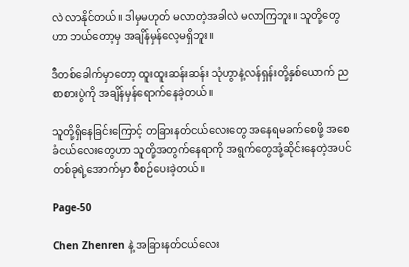လဲ လာနိုင်တယ်။ ဒါမှမဟုတ် မလာတဲ့အခါလဲ မလာကြဘူး။ သူတို့တွေဟာ ဘယ်တော့မှ အချိန်မှန်လေ့မရှိဘူး။

ဒီတစ်ခေါက်မှာတော့ ထူးထူးဆန်းဆန်း သုံဟွာနဲ့လန်ရှန်းတို့နှစ်ယောက် ညစာစားပွဲကို အချိန်မှန်ရောက်နေခဲ့တယ်။

သူတို့ရှိနေခြင်းကြောင့် တခြားနတ်ငယ်လေးတွေ အနေရမခက်စေဖို့ အစေခံငယ်လေးတွေဟာ သူတို့အတွက်နေရာကို အရွက်တွေအုံ့ဆိုင်းနေတဲ့အပင်တစ်ခုရဲ့အောက်မှာ စီစဉ်ပေးခဲ့တယ်။

Page-50

Chen Zhenren နဲ့ အခြားနတ်ငယ်လေး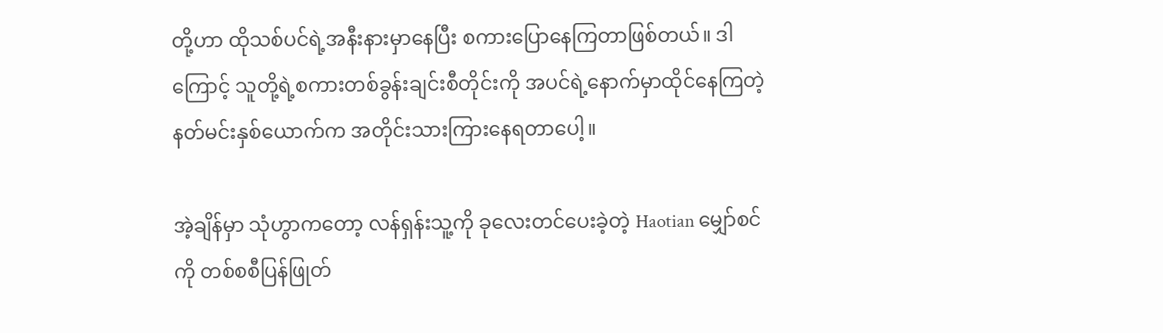တို့ဟာ ထိုသစ်ပင်ရဲ့အနီးနားမှာနေပြီး စကားပြောနေကြတာဖြစ်တယ်။ ဒါကြောင့် သူတို့ရဲ့စကားတစ်ခွန်းချင်းစီတိုင်းကို အပင်ရဲ့နောက်မှာထိုင်နေကြတဲ့ နတ်မင်းနှစ်ယောက်က အတိုင်းသားကြားနေရတာပေါ့။

အဲ့ချိန်မှာ သုံဟွာကတော့ လန်ရှန်းသူ့ကို ခုလေးတင်ပေးခဲ့တဲ့ Haotian မျှော်စင်ကို တစ်စစီပြန်ဖြုတ်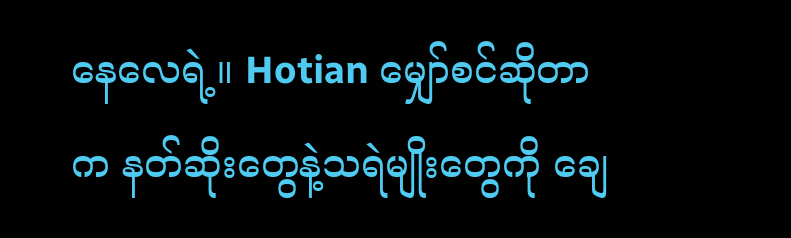နေလေရဲ့။ Hotian မျှော်စင်ဆိုတာက နတ်ဆိုးတွေနဲ့သရဲမျိုးတွေကို ချေ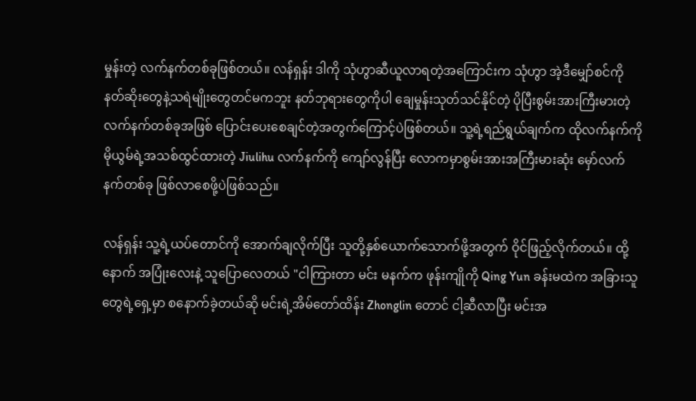မှုန်းတဲ့ လက်နက်တစ်ခုဖြစ်တယ်။ လန်ရှန်း ဒါကို သုံဟွာဆီယူလာရတဲ့အကြောင်းက သုံဟွာ အဲ့ဒီမျှော်စင်ကို နတ်ဆိုးတွေနဲ့သရဲမျိုးတွေတင်မကဘူး နတ်ဘုရားတွေကိုပါ ချေမှုန်းသုတ်သင်နိုင်တဲ့ ပိုပြီးစွမ်းအားကြီးမားတဲ့ လက်နက်တစ်ခုအဖြစ် ပြောင်းပေးစေချင်တဲ့အတွက်ကြောင့်ပဲဖြစ်တယ်။ သူ့ရဲ့ရည်ရွယ်ချက်က ထိုလက်နက်ကို မိုယွမ်ရဲ့အသစ်ထွင်ထားတဲ့ Jiulihu လက်နက်ကို ကျော်လွန်ပြီး လောကမှာစွမ်းအားအကြီးမားဆုံး မှော်လက်နက်တစ်ခု ဖြစ်လာစေဖို့ပဲဖြစ်သည်။

လန်ရှန်း သူ့ရဲ့ယပ်တောင်ကို အောက်ချလိုက်ပြီး သူတို့နှစ်ယောက်သောက်ဖို့အတွက် ဝိုင်ဖြည့်လိုက်တယ်။ ထို့နောက် အပြုံးလေးနဲ့ သူပြောလေတယ် "ငါကြားတာ မင်း မနက်က ဖုန်းကျိုကို Qing Yun ခန်းမထဲက အခြားသူတွေရဲ့ရှေ့မှာ စနောက်ခဲ့တယ်ဆို မင်းရဲ့အိမ်တော်ထိန်း Zhonglin တောင် ငါ့ဆီလာပြီး မင်းအ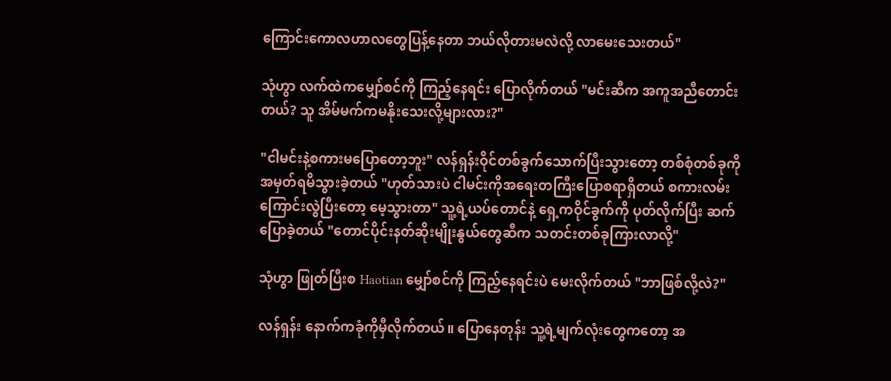ကြောင်းကောလဟာလတွေပြန့်နေတာ ဘယ်လိုတားမလဲလို့ လာမေးသေးတယ်"

သုံဟွာ လက်ထဲကမျှော်စင်ကို ကြည့်နေရင်း ပြောလိုက်တယ် "မင်းဆီက အကူအညီတောင်းတယ်? သူ အိမ်မက်ကမနိုးသေးလို့များလား?"

"ငါမင်းနဲ့စကားမပြောတော့ဘူး" လန်ရှန်းဝိုင်တစ်ခွက်သောက်ပြီးသွားတော့ တစ်စုံတစ်ခုကို အမှတ်ရမိသွားခဲ့တယ် "ဟုတ်သားပဲ ငါမင်းကိုအရေးတကြီးပြောစရာရှိတယ် စကားလမ်းကြောင်းလွဲပြီးတော့ မေ့သွားတာ" သူ့ရဲ့ယပ်တောင်နဲ့ ရှေ့ကဝိုင်ခွက်ကို ပုတ်လိုက်ပြီး ဆက်ပြောခဲ့တယ် "တောင်ပိုင်းနတ်ဆိုးမျိုးနွယ်တွေဆီက သတင်းတစ်ခုကြားလာလို့"

သုံဟွာ ဖြုတ်ပြီးစ Haotian မျှော်စင်ကို ကြည့်နေရင်းပဲ မေးလိုက်တယ် "ဘာဖြစ်လို့လဲ?"

လန်ရှန်း နောက်ကခုံကိုမှီလိုက်တယ်။ ပြောနေတုန်း သူ့ရဲ့မျက်လုံးတွေကတော့ အ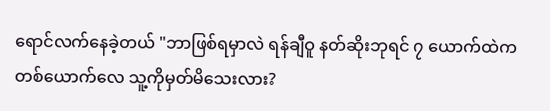ရောင်လက်နေခဲ့တယ် "ဘာဖြစ်ရမှာလဲ ရန်ချီဝူ နတ်ဆိုးဘုရင် ၇ ယောက်ထဲကတစ်ယောက်လေ သူ့ကိုမှတ်မိသေးလား?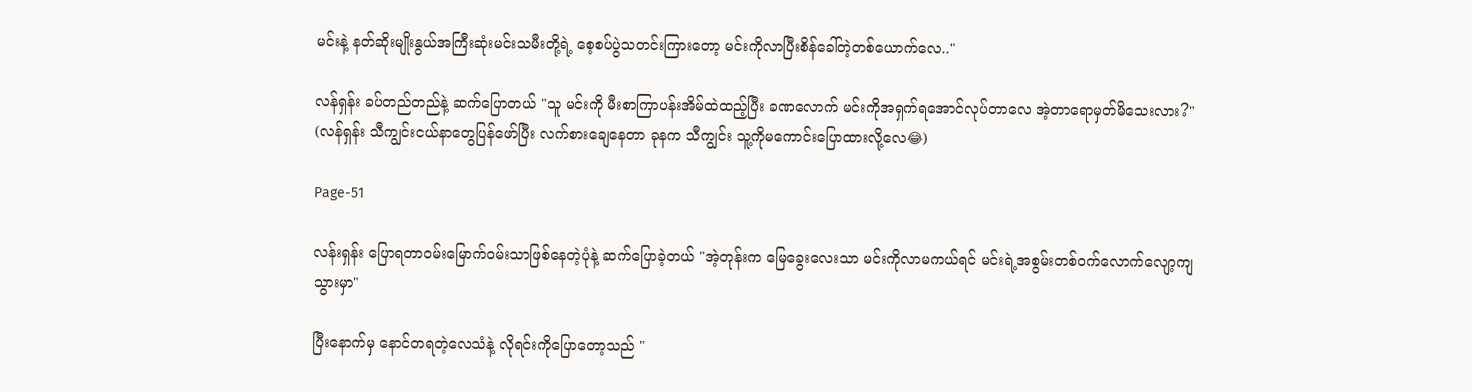မင်းနဲ့ နတ်ဆိုးမျိုးနွယ်အကြီးဆုံးမင်းသမီးတို့ရဲ့ စေ့စပ်ပွဲသတင်းကြားတော့ မင်းကိုလာပြီးစိန်ခေါ်တဲ့တစ်ယောက်လေ.."

လန်ရှန်း ခပ်တည်တည်နဲ့ ဆက်ပြောတယ် "သူ မင်းကို မီးစာကြာပန်းအိမ်ထဲထည့်ပြီး ခဏလောက် မင်းကိုအရှက်ရအောင်လုပ်တာလေ အဲ့တာရောမှတ်မိသေးလား?" (လန်ရှန်း သီကျွင်းငယ်နာတွေပြန်ဖော်ပြီး လက်စားချေနေတာ ခုနက သီကျွင်း သူ့ကိုမကောင်းပြောထားလို့လေ😂)

Page-51

လန်းရှန်း ပြောရတာဝမ်းမြောက်ဝမ်းသာဖြစ်နေတဲ့ပုံနဲ့ ဆက်ပြောခဲ့တယ် "အဲ့တုန်းက မြေခွေးလေးသာ မင်းကိုလာမကယ်ရင် မင်းရဲ့အစွမ်းတစ်ဝက်လောက်လျော့ကျသွားမှာ"

ပြီးနောက်မှ နောင်တရတဲ့လေသံနဲ့ လိုရင်းကိုပြောတော့သည် "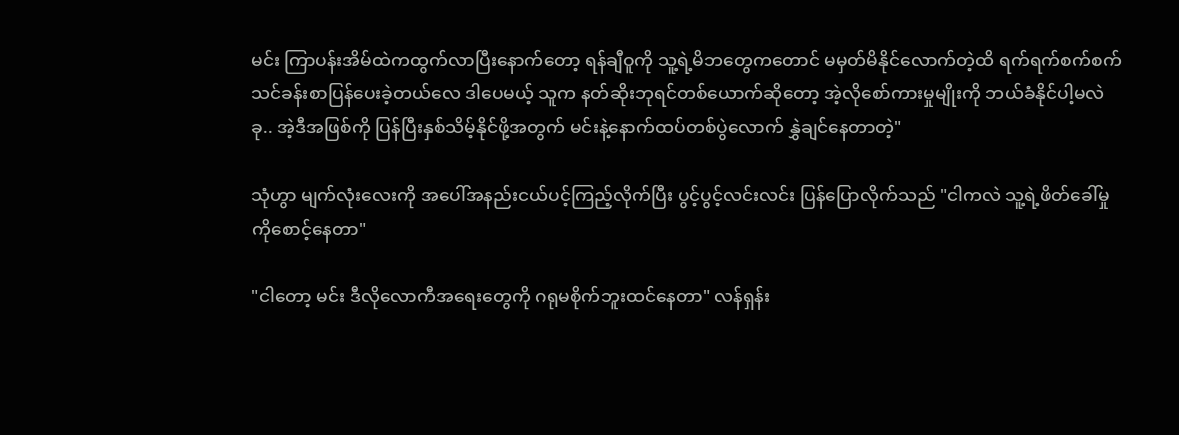မင်း ကြာပန်းအိမ်ထဲကထွက်လာပြီးနောက်တော့ ရန်ချီဝူကို သူ့ရဲ့မိဘတွေကတောင် မမှတ်မိနိုင်လောက်တဲ့ထိ ရက်ရက်စက်စက် သင်ခန်းစာပြန်ပေးခဲ့တယ်လေ ဒါပေမယ့် သူက နတ်ဆိုးဘုရင်တစ်ယောက်ဆိုတော့ အဲ့လိုစော်ကားမှုမျိုးကို ဘယ်ခံနိုင်ပါ့မလဲ ခု.. အဲ့ဒီအဖြစ်ကို ပြန်ပြီးနှစ်သိမ့်နိုင်ဖို့အတွက် မင်းနဲ့နောက်ထပ်တစ်ပွဲလောက် နွှဲချင်နေတာတဲ့"

သုံဟွာ မျက်လုံးလေးကို အပေါ်အနည်းငယ်ပင့်ကြည့်လိုက်ပြီး ပွင့်ပွင့်လင်းလင်း ပြန်ပြောလိုက်သည် "ငါကလဲ သူ့ရဲ့ဖိတ်ခေါ်မှုကိုစောင့်နေတာ"

"ငါတော့ မင်း ဒီလိုလောကီအရေးတွေကို ဂရုမစိုက်ဘူးထင်နေတာ" လန်ရှန်း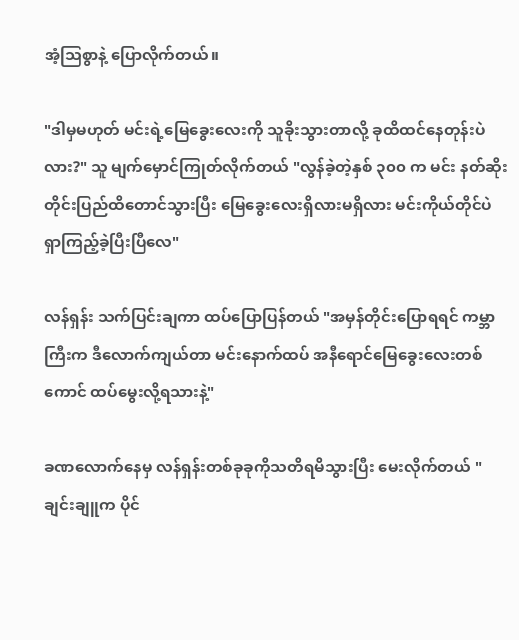အံ့သြစွာနဲ့ ပြောလိုက်တယ်။

"ဒါမှမဟုတ် မင်းရဲ့မြေခွေးလေးကို သူခိုးသွားတာလို့ ခုထိထင်နေတုန်းပဲလား?" သူ မျက်မှောင်ကြုတ်လိုက်တယ် "လွန်ခဲ့တဲ့နှစ် ၃၀၀ က မင်း နတ်ဆိုးတိုင်းပြည်ထိတောင်သွားပြီး မြေခွေးလေးရှိလားမရှိလား မင်းကိုယ်တိုင်ပဲ ရှာကြည့်ခဲ့ပြီးပြီလေ"

လန်ရှန်း သက်ပြင်းချကာ ထပ်ပြောပြန်တယ် "အမှန်တိုင်းပြောရရင် ကမ္ဘာကြီးက ဒီလောက်ကျယ်တာ မင်းနောက်ထပ် အနီရောင်မြေခွေးလေးတစ်ကောင် ထပ်မွေးလို့ရသားနဲ့"

ခဏလောက်နေမှ လန်ရှန်းတစ်ခုခုကိုသတိရမိသွားပြီး မေးလိုက်တယ် "ချင်းချူက ပိုင်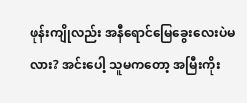ဖုန်းကျိုလည်း အနီရောင်မြေခွေးလေးပဲမလား? အင်းပေါ့ သူမကတော့ အမြီးကိုး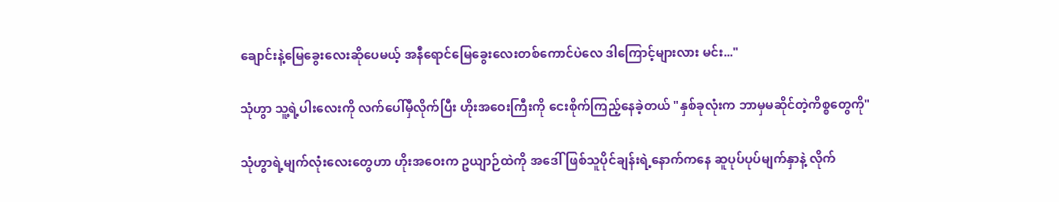ချောင်းနဲ့မြေခွေးလေးဆိုပေမယ့် အနီရောင်မြေခွေးလေးတစ်ကောင်ပဲလေ ဒါကြောင့်များလား မင်း..."

သုံဟွာ သူ့ရဲ့ပါးလေးကို လက်ပေါ်မှီလိုက်ပြီး ဟိုးအဝေးကြီးကို ငေးစိုက်ကြည့်နေခဲ့တယ် "နှစ်ခုလုံးက ဘာမှမဆိုင်တဲ့ကိစ္စတွေကို"

သုံဟွာရဲ့မျက်လုံးလေးတွေဟာ ဟိုးအဝေးက ဥယျာဉ်ထဲကို အဒေါ်ဖြစ်သူပိုင်ချန်းရဲ့နောက်ကနေ ဆူပုပ်ပုပ်မျက်နှာနဲ့ လိုက်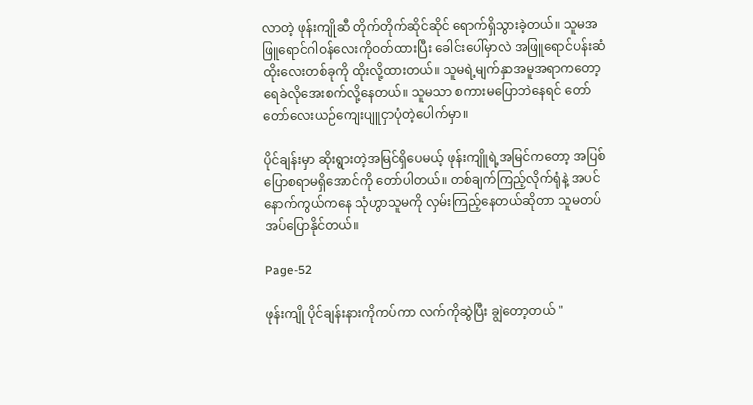လာတဲ့ ဖုန်းကျိုဆီ တိုက်တိုက်ဆိုင်ဆိုင် ရောက်ရှိသွားခဲ့တယ်။ သူမအဖြူရောင်ဂါဝန်လေးကိုဝတ်ထားပြီး ခေါင်းပေါ်မှာလဲ အဖြူရောင်ပန်းဆံထိုးလေးတစ်ခုကို ထိုးလို့ထားတယ်။ သူမရဲ့မျက်နှာအမူအရာကတော့ ရေခဲလိုအေးစက်လို့နေတယ်။ သူမသာ စကားမပြောဘဲနေရင် တော်တော်လေးယဉ်ကျေးပျူငှာပုံတဲ့ပေါက်မှာ။

ပိုင်ချန်းမှာ ဆိုးရွားတဲ့အမြင်ရှိပေမယ့် ဖုန်းကျိူရဲ့အမြင်ကတော့ အပြစ်ပြောစရာမရှိအောင်ကို တော်ပါတယ်။ တစ်ချက်ကြည့်လိုက်ရုံနဲ့ အပင်နောက်ကွယ်ကနေ သုံဟွာသူမကို လှမ်းကြည့်နေတယ်ဆိုတာ သူမတပ်အပ်ပြောနိုင်တယ်။

Page-52

ဖုန်းကျို ပိုင်ချန်းနားကိုကပ်ကာ လက်ကိုဆွဲပြီး ချွဲတော့တယ် "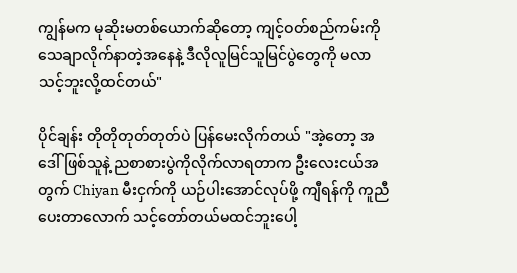ကျွန်မက မုဆိုးမတစ်ယောက်ဆိုတော့ ကျင့်ဝတ်စည်ကမ်းကိုသေချာလိုက်နာတဲ့အနေနဲ့ ဒီလိုလူမြင်သူမြင်ပွဲတွေကို မလာသင့်ဘူးလို့ထင်တယ်"

ပိုင်ချန်း တိုတိုတုတ်တုတ်ပဲ ပြန်မေးလိုက်တယ် "အဲ့တော့ အဒေါ်ဖြစ်သူနဲ့ ညစာစားပွဲကိုလိုက်လာရတာက ဦးလေးငယ်အတွက် Chiyan မီးငှက်ကို ယဉ်ပါးအောင်လုပ်ဖို့ ကျီရန်ကို ကူညီပေးတာလောက် သင့်တော်တယ်မထင်ဘူးပေါ့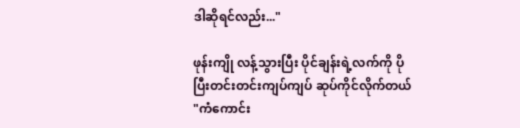ဒါဆိုရင်လည်း..."

ဖုန်းကျို လန့်သွားပြီး ပိုင်ချန်းရဲ့လက်ကို ပိုပြီးတင်းတင်းကျပ်ကျပ် ဆုပ်ကိုင်လိုက်တယ် "ကံကောင်း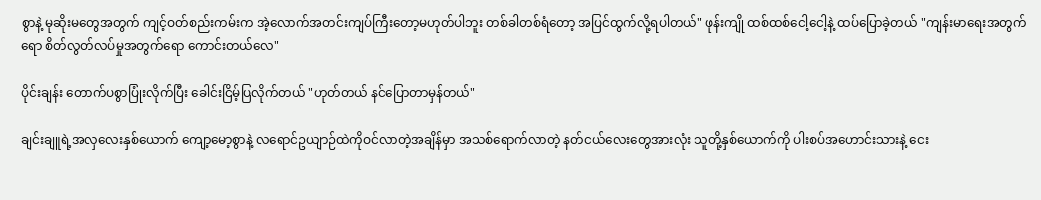စွာနဲ့ မုဆိုးမတွေအတွက် ကျင့်ဝတ်စည်းကမ်းက အဲ့လောက်အတင်းကျပ်ကြီးတော့မဟုတ်ပါဘူး တစ်ခါတစ်ရံတော့ အပြင်ထွက်လို့ရပါတယ်" ဖုန်းကျို ထစ်ထစ်ငေါ့ငေါ့နဲ့ ထပ်ပြောခဲ့တယ် "ကျန်းမာရေးအတွက်ရော စိတ်လွတ်လပ်မှုအတွက်ရော ကောင်းတယ်လေ"

ပိုင်းချန်း တောက်ပစွာပြုံးလိုက်ပြီး ခေါင်းငြိမ့်ပြလိုက်တယ် "ဟုတ်တယ် နင်ပြောတာမှန်တယ်"

ချင်းချူရဲ့အလှလေးနှစ်ယောက် ကျော့မော့စွာနဲ့ လရောင်ဥယျာဉ်ထဲကိုဝင်လာတဲ့အချိန်မှာ အသစ်ရောက်လာတဲ့ နတ်ငယ်လေးတွေအားလုံး သူတို့နှစ်ယောက်ကို ပါးစပ်အဟောင်းသားနဲ့ ငေး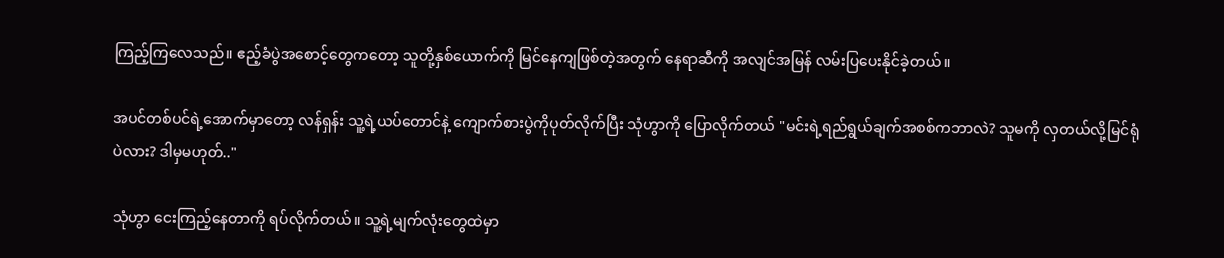ကြည့်ကြလေသည်။ ဧည့်ခံပွဲအစောင့်တွေကတော့ သူတို့နှစ်ယောက်ကို မြင်နေကျဖြစ်တဲ့အတွက် နေရာဆီကို အလျင်အမြန် လမ်းပြပေးနိုင်ခဲ့တယ်။

အပင်တစ်ပင်ရဲ့အောက်မှာတော့ လန်ရှန်း သူ့ရဲ့ယပ်တောင်နဲ့ ကျောက်စားပွဲကိုပုတ်လိုက်ပြီး သုံဟွာကို ပြောလိုက်တယ် "မင်းရဲ့ရည်ရွယ်ချက်အစစ်ကဘာလဲ? သူမကို လှတယ်လို့မြင်ရုံပဲလား? ဒါမှမဟုတ်.."

သုံဟွာ ငေးကြည့်နေတာကို ရပ်လိုက်တယ်။ သူ့ရဲ့မျက်လုံးတွေထဲမှာ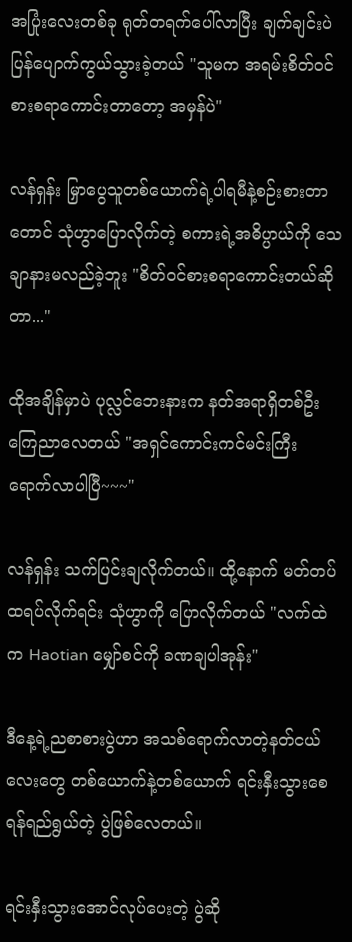အပြုံးလေးတစ်ခု ရုတ်တရက်ပေါ်လာပြီး ချက်ချင်းပဲ ပြန်ပျောက်ကွယ်သွားခဲ့တယ် "သူမက အရမ်းစိတ်ဝင်စားစရာကောင်းတာတော့ အမှန်ပဲ"

လန်ရှန်း မြှာပွေသူတစ်ယောက်ရဲ့ပါရမီနဲ့စဉ်းစားတာတောင် သုံဟွာပြောလိုက်တဲ့ စကားရဲ့အဓိပ္ပာယ်ကို သေချာနားမလည်ခဲ့ဘူး "စိတ်ဝင်စားစရာကောင်းတယ်ဆိုတာ..."

ထိုအချိန်မှာပဲ ပုလ္လင်ဘေးနားက နတ်အရာရှိတစ်ဦး ကြေညာလေတယ် "အရှင်ကောင်းကင်မင်းကြီး ရောက်လာပါပြီ~~~"

လန်ရှန်း သက်ပြင်းချလိုက်တယ်။ ထို့နောက် မတ်တပ်ထရပ်လိုက်ရင်း သုံဟွာကို ပြောလိုက်တယ် "လက်ထဲက Haotian မျှော်စင်ကို ခဏချပါအုန်း"

ဒီနေ့ရဲ့ညစာစားပွဲဟာ အသစ်ရောက်လာတဲ့နတ်ငယ်လေးတွေ တစ်ယောက်နဲ့တစ်ယောက် ရင်းနှီးသွားစေရန်ရည်ရွယ်တဲ့ ပွဲဖြစ်လေတယ်။

ရင်းနှီးသွားအောင်လုပ်ပေးတဲ့ ပွဲဆို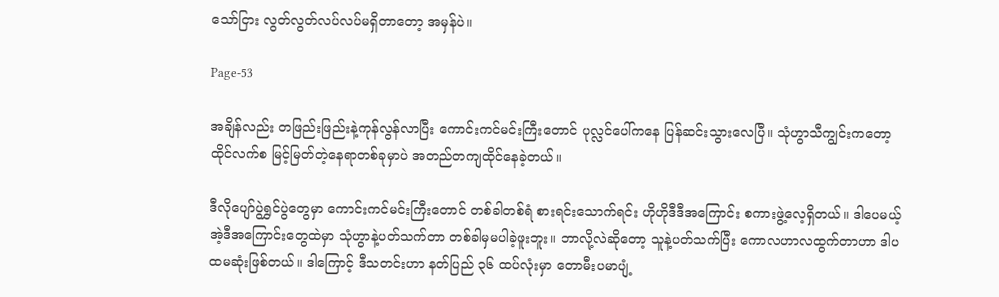သော်ငြား လွတ်လွတ်လပ်လပ်မရှိတာတော့ အမှန်ပဲ။

Page-53

အချိန်လည်း တဖြည်းဖြည်းနဲ့ကုန်လွန်လာပြီး ကောင်းကင်မင်းကြီးတောင် ပုလ္လင်ပေါ်ကနေ ပြန်ဆင်းသွားလေပြီ။ သုံဟွာသီကျွင်းကတော့ ထိုင်လက်စ မြင့်မြတ်တဲ့နေရာတစ်ခုမှာပဲ အတည်တကျထိုင်နေခဲ့တယ်။

ဒီလိုပျော်ပွဲရွှင်ပွဲတွေမှာ ကောင်းကင်မင်းကြီးတောင် တစ်ခါတစ်ရံ စားရင်းသောက်ရင်း ဟိုဟိုဒီဒီအကြောင်း စကားဖွဲ့လေ့ရှိတယ်။ ဒါပေမယ့် အဲ့ဒီအကြောင်းတွေထဲမှာ သုံဟွာနဲ့ပတ်သက်တာ တစ်ခါမှမပါခဲ့ဖူးဘူး။ ဘာလို့လဲဆိုတော့ သူနဲ့ပတ်သက်ပြီး ကောလဟာလထွက်တာဟာ ဒါပထမဆုံးဖြစ်တယ်။ ဒါကြောင့် ဒီသတင်းဟာ နတ်ပြည် ၃၆ ထပ်လုံးမှာ တောမီးပမာပျံ့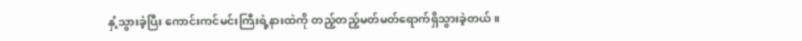နှံ့သွားခဲ့ပြီး ကောင်းကင်မင်းကြီးရဲ့နားထဲကို တည့်တည့်မတ်မတ်ရောက်ရှိသွားခဲ့တယ်။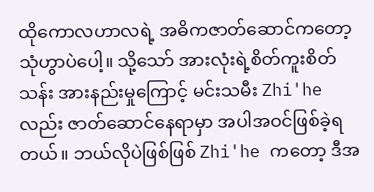ထိုကောလဟာလရဲ့ အဓိကဇာတ်ဆောင်ကတော့ သုံဟွာပဲပေါ့။ သို့သော် အားလုံးရဲ့စိတ်ကူးစိတ်သန်း အားနည်းမှုကြောင့် မင်းသမီး Zhi'he လည်း ဇာတ်ဆောင်နေရာမှာ အပါအဝင်ဖြစ်ခဲ့ရတယ်။ ဘယ်လိုပဲဖြစ်ဖြစ် Zhi'he ကတော့ ဒီအ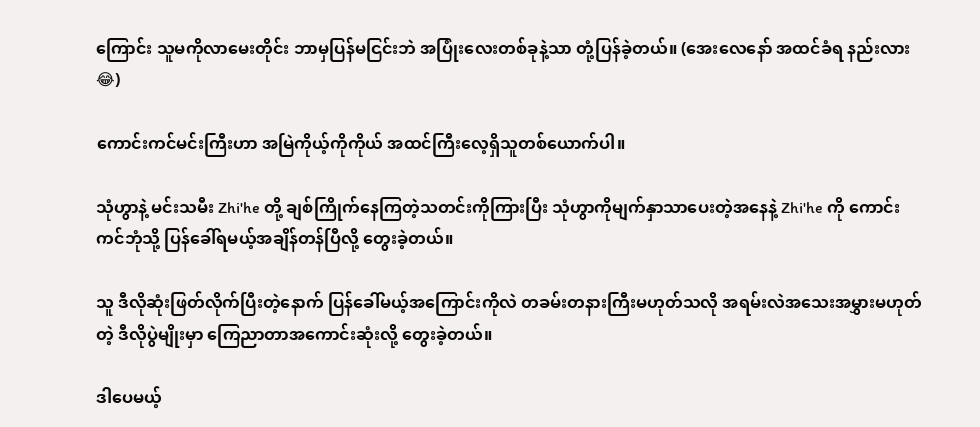ကြောင်း သူမကိုလာမေးတိုင်း ဘာမှပြန်မငြင်းဘဲ အပြုံးလေးတစ်ခုနဲ့သာ တုံ့ပြန်ခဲ့တယ်။ (အေးလေနော် အထင်ခံရ နည်းလား😂)

ကောင်းကင်မင်းကြီးဟာ အမြဲကိုယ့်ကိုကိုယ် အထင်ကြီးလေ့ရှိသူတစ်ယောက်ပါ။

သုံဟွာနဲ့ မင်းသမီး Zhi'he တို့ ချစ်ကြိုက်နေကြတဲ့သတင်းကိုကြားပြီး သုံဟွာကိုမျက်နှာသာပေးတဲ့အနေနဲ့ Zhi'he ကို ကောင်းကင်ဘုံသို့ ပြန်ခေါ်ရမယ့်အချိန်တန်ပြီလို့ တွေးခဲ့တယ်။

သူ ဒီလိုဆုံးဖြတ်လိုက်ပြီးတဲ့နောက် ပြန်ခေါ်မယ့်အကြောင်းကိုလဲ တခမ်းတနားကြီးမဟုတ်သလို အရမ်းလဲအသေးအမွှားမဟုတ်တဲ့ ဒီလိုပွဲမျိုးမှာ ကြေညာတာအကောင်းဆုံးလို့ တွေးခဲ့တယ်။

ဒါပေမယ့်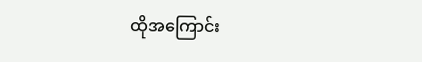ထိုအကြောင်း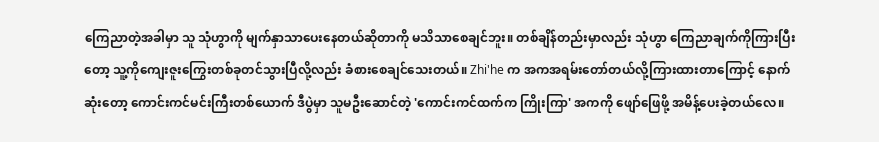ကြေညာတဲ့အခါမှာ သူ သုံဟွာကို မျက်နှာသာပေးနေတယ်ဆိုတာကို မသိသာစေချင်ဘူး။ တစ်ချိန်တည်းမှာလည်း သုံဟွာ ကြေညာချက်ကိုကြားပြီးတော့ သူ့ကိုကျေးဇူးကြွေးတစ်ခုတင်သွားပြီလို့လည်း ခံစားစေချင်သေးတယ်။ Zhi'he က အကအရမ်းတော်တယ်လို့ကြားထားတာကြောင့် နောက်ဆုံးတော့ ကောင်းကင်မင်းကြီးတစ်ယောက် ဒီပွဲမှာ သူမဦးဆောင်တဲ့ 'ကောင်းကင်ထက်က ကြိုးကြာ' အကကို ဖျော်ဖြေဖို့ အမိန့်ပေးခဲ့တယ်လေ။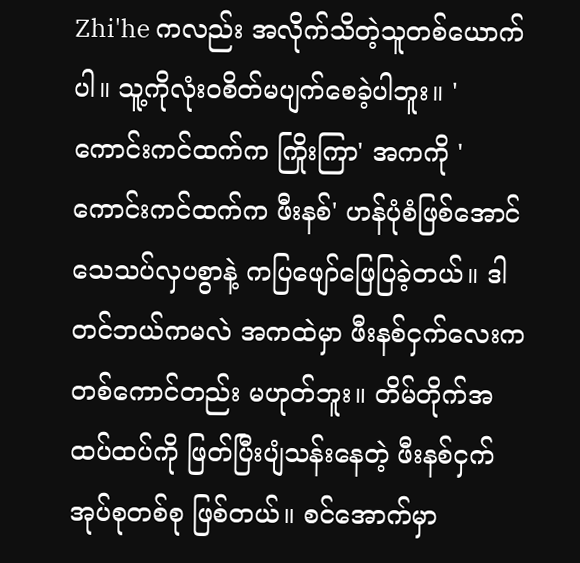Zhi'he ကလည်း အလိုက်သိတဲ့သူတစ်ယောက်ပါ။ သူ့ကိုလုံးဝစိတ်မပျက်စေခဲ့ပါဘူး။ 'ကောင်းကင်ထက်က ကြိုးကြာ' အကကို 'ကောင်းကင်ထက်က ဖီးနစ်' ဟန်ပုံစံဖြစ်အောင် သေသပ်လှပစွာနဲ့ ကပြဖျော်ဖြေပြခဲ့တယ်။ ဒါတင်ဘယ်ကမလဲ အကထဲမှာ ဖီးနစ်ငှက်လေးက တစ်ကောင်တည်း မဟုတ်ဘူး။ တိမ်တိုက်အထပ်ထပ်ကို ဖြတ်ပြီးပျံသန်းနေတဲ့ ဖီးနစ်ငှက်အုပ်စုတစ်စု ဖြစ်တယ်။ စင်အောက်မှာ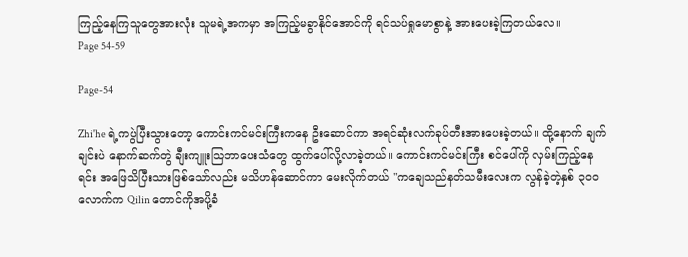ကြည့်နေကြသူတွေအားလုံး သူမရဲ့အကမှာ အကြည့်မခွာနိုင်အောင်ကို ရင်သပ်ရှုမောစွာနဲ့ အားပေးခဲ့ကြတယ်လေ။
Page 54-59

Page-54

Zhi'he ရဲ့ကပွဲပြီးသွားတော့ ကောင်းကင်မင်းကြီးကနေ ဦးဆောင်ကာ အရင်ဆုံးလက်ခုပ်တီးအားပေးခဲ့တယ်။ ထို့နောက် ချက်ချင်းပဲ နောက်ဆက်တွဲ ချီးကျူးသြဘာပေးသံတွေ ထွက်ပေါ်လို့လာခဲ့တယ်။ ကောင်းကင်မင်းကြီး စင်ပေါ်ကို လှမ်းကြည့်နေရင်း အဖြေသိပြီးသားဖြစ်သော်လည်း မသိဟန်ဆောင်ကာ မေးလိုက်တယ် "ကချေသည်နတ်သမီးလေးက လွန်ခဲ့တဲ့နှစ် ၃၀၀ လောက်က Qilin တောင်ကိုအပို့ခံ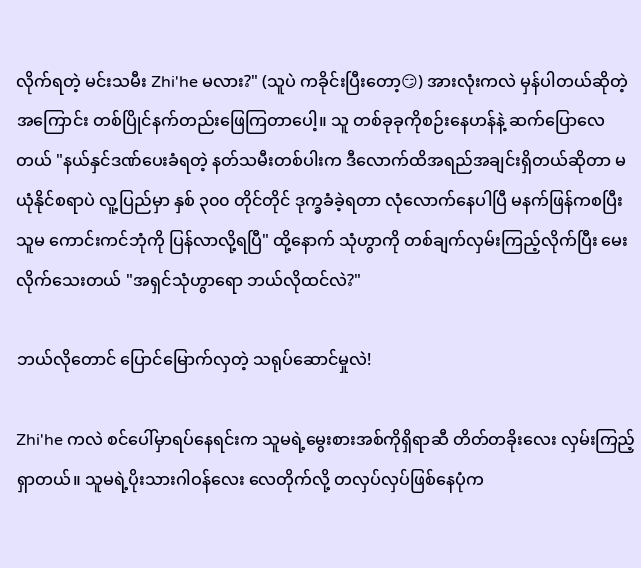လိုက်ရတဲ့ မင်းသမီး Zhi'he မလား?" (သူပဲ ကခိုင်းပြီးတော့😏) အားလုံးကလဲ မှန်ပါတယ်ဆိုတဲ့အကြောင်း တစ်ပြိုင်နက်တည်းဖြေကြတာပေါ့။ သူ တစ်ခုခုကိုစဉ်းနေဟန်နဲ့ ဆက်ပြောလေတယ် "နယ်နှင်ဒဏ်ပေးခံရတဲ့ နတ်သမီးတစ်ပါးက ဒီလောက်ထိအရည်အချင်းရှိတယ်ဆိုတာ မယုံနိုင်စရာပဲ လူ့ပြည်မှာ နှစ် ၃၀၀ တိုင်တိုင် ဒုက္ခခံခဲ့ရတာ လုံလောက်နေပါပြီ မနက်ဖြန်ကစပြီး သူမ ကောင်းကင်ဘုံကို ပြန်လာလို့ရပြီ" ထို့နောက် သုံဟွာကို တစ်ချက်လှမ်းကြည့်လိုက်ပြီး မေးလိုက်သေးတယ် "အရှင်သုံဟွာရော ဘယ်လိုထင်လဲ?"

ဘယ်လိုတောင် ပြောင်မြောက်လှတဲ့ သရုပ်ဆောင်မှုလဲ!

Zhi'he ကလဲ စင်ပေါ်မှာရပ်နေရင်းက သူမရဲ့မွေးစားအစ်ကိုရှိရာဆီ တိတ်တခိုးလေး လှမ်းကြည့်ရှာတယ်။ သူမရဲ့ပိုးသားဂါဝန်လေး လေတိုက်လို့ တလှပ်လှပ်ဖြစ်နေပုံက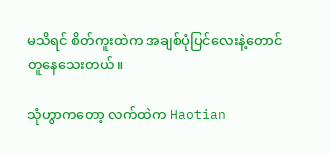မသိရင် စိတ်ကူးထဲက အချစ်ပုံပြင်လေးနဲ့တောင် တူနေသေးတယ်။

သုံဟွာကတော့ လက်ထဲက Haotian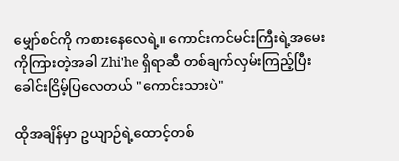မျှော်စင်ကို ကစားနေလေရဲ့။ ကောင်းကင်မင်းကြီးရဲ့အမေးကိုကြားတဲ့အခါ Zhi'he ရှိရာဆီ တစ်ချက်လှမ်းကြည့်ပြီး ခေါင်းငြိမ့်ပြလေတယ် "ကောင်းသားပဲ"

ထိုအချိန်မှာ ဥယျာဉ်ရဲ့ထောင့်တစ်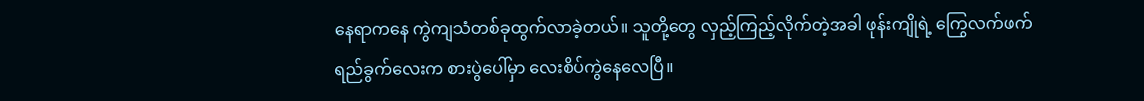နေရာကနေ ကွဲကျသံတစ်ခုထွက်လာခဲ့တယ်။ သူတို့တွေ လှည့်ကြည့်လိုက်တဲ့အခါ ဖုန်းကျိုရဲ့ ကြွေလက်ဖက်ရည်ခွက်လေးက စားပွဲပေါ်မှာ လေးစိပ်ကွဲနေလေပြီ။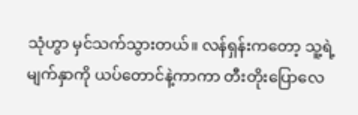သုံဟွာ မှင်သက်သွားတယ်။ လန်ရှန်းကတော့ သူ့ရဲ့မျက်နှာကို ယပ်တောင်နဲ့ကာကာ တီးတိုးပြောလေ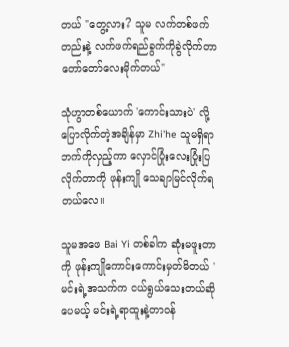တယ် "တွေ့လား? သူမ လက်တစ်ဖက်တည်းနဲ့ လက်ဖက်ရည်ခွက်ကိုခွဲလိုက်တာ တော်တော်လေးမိုက်တယ်"

သုံဟွာတစ်ယောက် 'ကောင်းသားပဲ' လို့ပြောလိုက်တဲ့အချိန်မှာ Zhi'he သူမရှိရာဘက်ကိုလှည့်ကာ လှောင်ပြုံးလေးပြုံးပြလိုက်တာကို ဖုန်းကျို သေချာမြင်လိုက်ရတယ်လေ။

သူမအဖေ Bai Yi တစ်ခါက ဆုံးမဖူးတာကို ဖုန်းကျိုကောင်းကောင်းမှတ်မိတယ် 'မင်းရဲ့အသက်က ငယ်ရွယ်သေးတယ်ဆိုပေမယ့် မင်းရဲ့ရာထူးနဲ့တာဝန်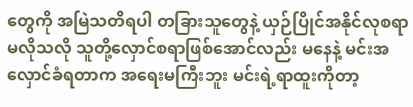တွေကို အမြဲသတိရပါ တခြားသူတွေနဲ့ ယှဉ်ပြိုင်အနိုင်လုစရာမလိုသလို သူတို့လှောင်စရာဖြစ်အောင်လည်း မနေနဲ့ မင်းအလှောင်ခံရတာက အရေးမကြီးဘူး မင်းရဲ့ရာထူးကိုတာ့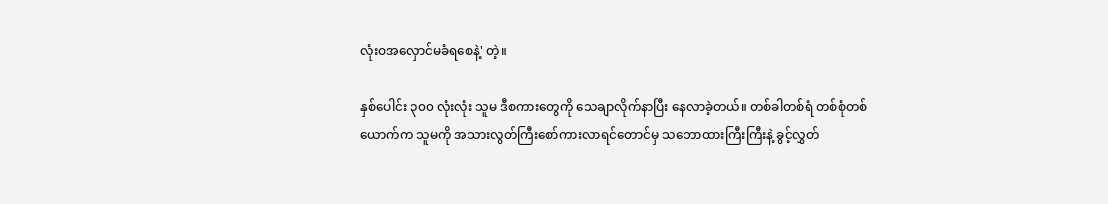လုံးဝအလှောင်မခံရစေနဲ့' တဲ့။

နှစ်ပေါင်း ၃၀၀ လုံးလုံး သူမ ဒီစကားတွေကို သေချာလိုက်နာပြီး နေလာခဲ့တယ်။ တစ်ခါတစ်ရံ တစ်စုံတစ်ယောက်က သူမကို အသားလွတ်ကြီးစော်ကားလာရင်တောင်မှ သဘောထားကြီးကြီးနဲ့ ခွင့်လွှတ်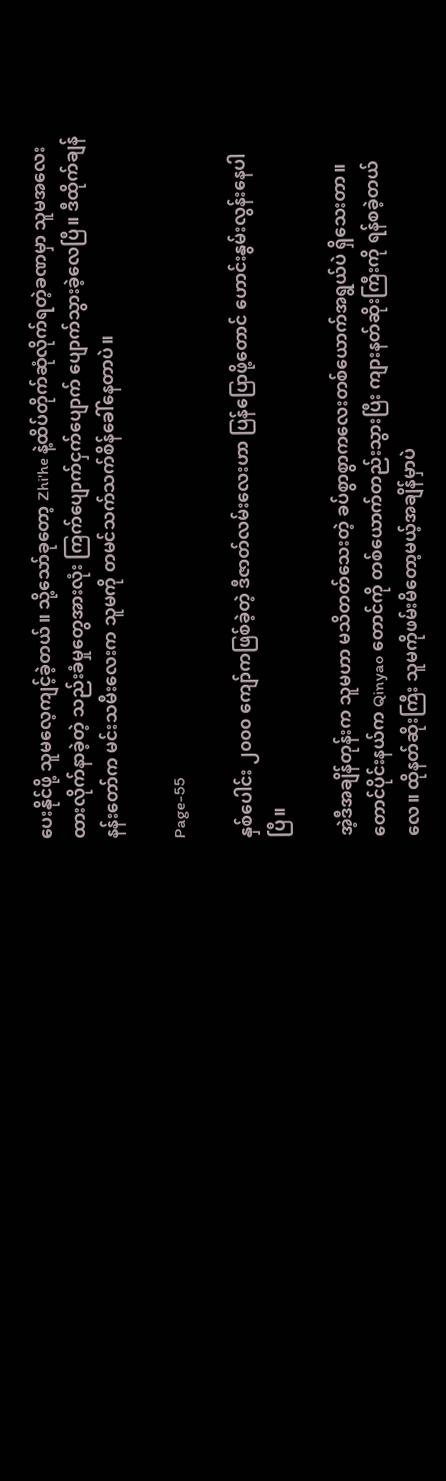ပေးနိုင်ဖို့ သူမလေ့ကျင့်ခဲ့တယ်။ သို့သော်ခုတော့ Zhi'he နဲ့ထိပ်တိုက်ဆုံလိုက်ရတဲ့ခဏမှာ သူမအလေးထားလိုက်နာခဲ့တဲ့ သည်းခံမှုတွေအားလုံး ကြက်ပျောက်ငှက်ပျောက် ပျောက်သွားခဲ့လေပြီ။ ဒီထိုက်ချန်နန်းတော်က မင်းသမီးလေးက သူမကို တမင်သက်သက်စိန်ခေါ်နေတာပဲ။

Page-55

နှစ်ပေါင်း ၂၀၀၀ ကျော်ကဖြစ်ခဲ့တဲ့ ဒီဇာတ်လမ်းလေးဟာ ပြန်ပြောဖို့တောင် ဟောင်းနွမ်းလွန်းနေပါပြီ။

အဲ့ဒီအချိန်တုန်းက သူမဟာ မသိတတ်သေးတဲ့ ခပ်စွာစွာကလေးတစ်ယောက်အရွယ်ပဲ ရှိသေးတာ။ တောင်ပိုင်းနယ်က Qinyao တောင်ကို တစ်ယောက်တည်းသွားပြီး ကျားနတ်ဆိုးကြီးကို ရန်စခဲ့တယ်လေ။ ထိုနတ်ဆိုးကြီး သူမကိုဖမ်းမိတော့မယ့်အချိန်မှာပဲ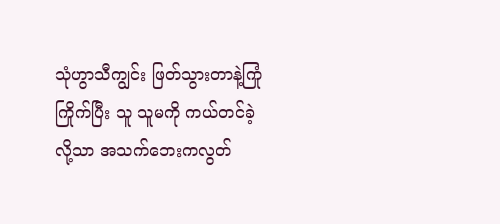သုံဟွာသီကျွင်း ဖြတ်သွားတာနဲ့ကြုံကြိုက်ပြီး သူ သူမကို ကယ်တင်ခဲ့လို့သာ အသက်ဘေးကလွတ်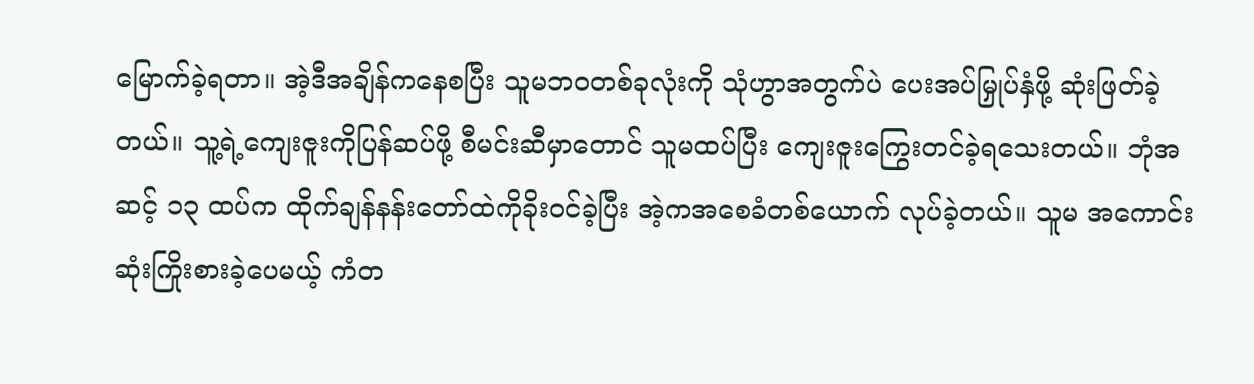မြောက်ခဲ့ရတာ။ အဲ့ဒီအချိန်ကနေစပြီး သူမဘဝတစ်ခုလုံးကို သုံဟွာအတွက်ပဲ ပေးအပ်မြှုပ်နှံဖို့ ဆုံးဖြတ်ခဲ့တယ်။ သူ့ရဲ့ကျေးဇူးကိုပြန်ဆပ်ဖို့ စီမင်းဆီမှာတောင် သူမထပ်ပြီး ကျေးဇူးကြွေးတင်ခဲ့ရသေးတယ်။ ဘုံအဆင့် ၁၃ ထပ်က ထိုက်ချန်နန်းတော်ထဲကိုခိုးဝင်ခဲ့ပြီး အဲ့ကအစေခံတစ်ယောက် လုပ်ခဲ့တယ်။ သူမ အကောင်းဆုံးကြိုးစားခဲ့ပေမယ့် ကံတ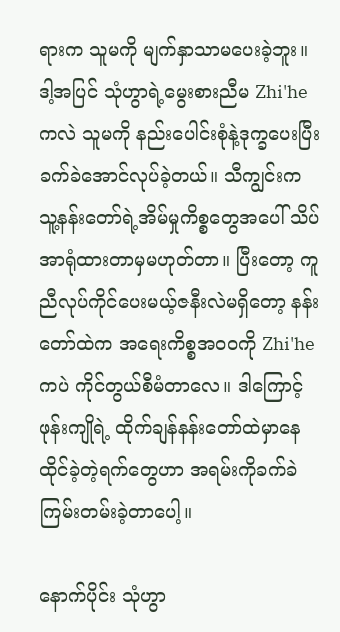ရားက သူမကို မျက်နှာသာမပေးခဲ့ဘူး။ ဒါ့အပြင် သုံဟွာရဲ့မွေးစားညီမ Zhi'he ကလဲ သူမကို နည်းပေါင်းစုံနဲ့ဒုက္ခပေးပြီး ခက်ခဲအောင်လုပ်ခဲ့တယ်။ သီကျွင်းက သူ့နန်းတော်ရဲ့အိမ်မှုကိစ္စတွေအပေါ် သိပ်အာရုံထားတာမှမဟုတ်တာ။ ပြီးတော့ ကူညီလုပ်ကိုင်ပေးမယ့်ဇနီးလဲမရှိတော့ နန်းတော်ထဲက အရေးကိစ္စအဝဝကို Zhi'he ကပဲ ကိုင်တွယ်စီမံတာလေ။ ဒါကြောင့် ဖုန်းကျိုရဲ့ ထိုက်ချန်နန်းတော်ထဲမှာနေထိုင်ခဲ့တဲ့ရက်တွေဟာ အရမ်းကိုခက်ခဲကြမ်းတမ်းခဲ့တာပေါ့။

နောက်ပိုင်း သုံဟွာ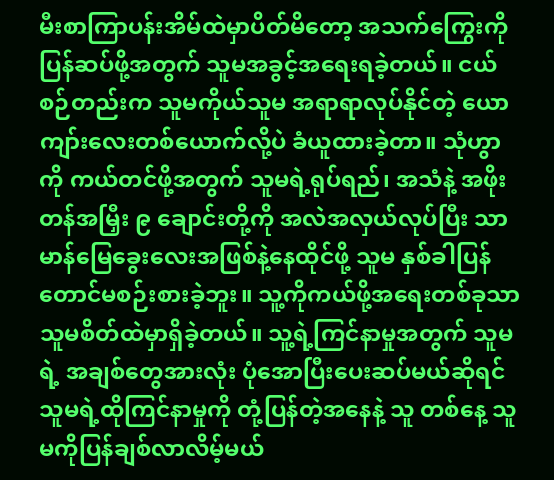မီးစာကြာပန်းအိမ်ထဲမှာပိတ်မိတော့ အသက်ကြွေးကို ပြန်ဆပ်ဖို့အတွက် သူမအခွင့်အရေးရခဲ့တယ်။ ငယ်စဉ်တည်းက သူမကိုယ်သူမ အရာရာလုပ်နိုင်တဲ့ ယောကျာ်းလေးတစ်ယောက်လို့ပဲ ခံယူထားခဲ့တာ။ သုံဟွာကို ကယ်တင်ဖို့အတွက် သူမရဲ့ရုပ်ရည်၊ အသံနဲ့ အဖိုးတန်အမြှီး ၉ ချောင်းတို့ကို အလဲအလှယ်လုပ်ပြီး သာမာန်မြေခွေးလေးအဖြစ်နဲ့နေထိုင်ဖို့ သူမ နှစ်ခါပြန်တောင်မစဉ်းစားခဲ့ဘူး။ သူ့ကိုကယ်ဖို့အရေးတစ်ခုသာ သူမစိတ်ထဲမှာရှိခဲ့တယ်။ သူ့ရဲ့ကြင်နာမှုအတွက် သူမရဲ့ အချစ်တွေအားလုံး ပုံအောပြီးပေးဆပ်မယ်ဆိုရင် သူမရဲ့ထိုကြင်နာမှုကို တုံ့ပြန်တဲ့အနေနဲ့ သူ တစ်နေ့ သူမကိုပြန်ချစ်လာလိမ့်မယ်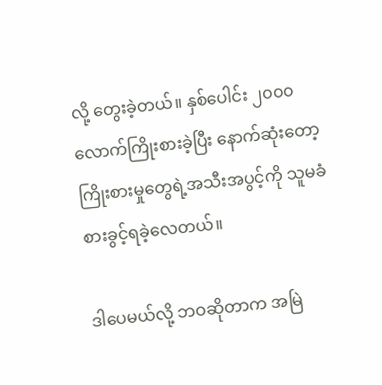လို့ တွေးခဲ့တယ်။ နှစ်ပေါင်း ၂၀၀၀ လောက်ကြိုးစားခဲ့ပြီး နောက်ဆုံးတော့ ကြိုးစားမှုတွေရဲ့အသီးအပွင့်ကို သူမခံစားခွင့်ရခဲ့လေတယ်။

ဒါပေမယ်လို့ ဘဝဆိုတာက အမြဲ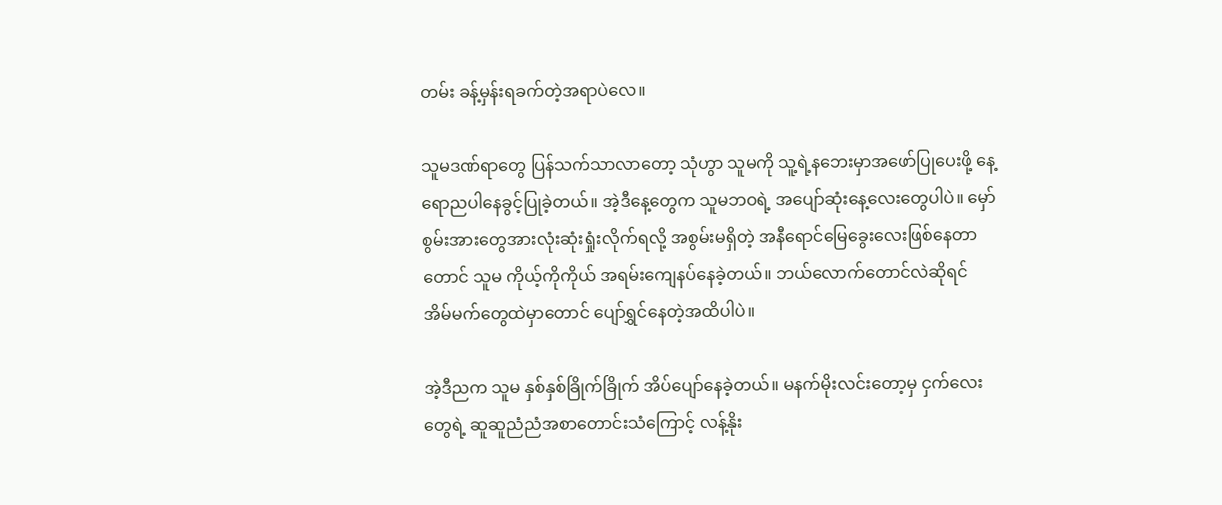တမ်း ခန့်မှန်းရခက်တဲ့အရာပဲလေ။

သူမဒဏ်ရာတွေ ပြန်သက်သာလာတော့ သုံဟွာ သူမကို သူ့ရဲ့နဘေးမှာအဖော်ပြုပေးဖို့ နေ့ရောညပါနေခွင့်ပြုခဲ့တယ်။ အဲ့ဒီနေ့တွေက သူမဘဝရဲ့ အပျော်ဆုံးနေ့လေးတွေပါပဲ။ မှော်စွမ်းအားတွေအားလုံးဆုံးရှုံးလိုက်ရလို့ အစွမ်းမရှိတဲ့ အနီရောင်မြေခွေးလေးဖြစ်နေတာတောင် သူမ ကိုယ့်ကိုကိုယ် အရမ်းကျေနပ်နေခဲ့တယ်။ ဘယ်လောက်တောင်လဲဆိုရင် အိမ်မက်တွေထဲမှာတောင် ပျော်ရွှင်နေတဲ့အထိပါပဲ။

အဲ့ဒီညက သူမ နှစ်နှစ်ခြိုက်ခြိုက် အိပ်ပျော်နေခဲ့တယ်။ မနက်မိုးလင်းတော့မှ ငှက်လေးတွေရဲ့ ဆူဆူညံညံအစာတောင်းသံကြောင့် လန့်နိုး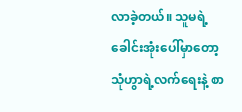လာခဲ့တယ်။ သူမရဲ့ခေါင်းအုံးပေါ်မှာတော့ သုံဟွာရဲ့လက်ရေးနဲ့ စာ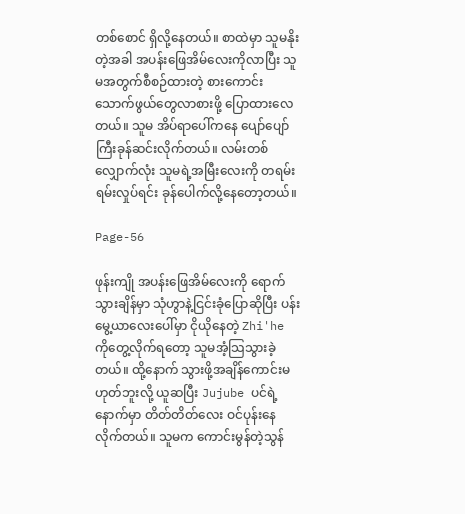တစ်စောင် ရှိလို့နေတယ်။ စာထဲမှာ သူမနိုးတဲ့အခါ အပန်းဖြေအိမ်လေးကိုလာပြီး သူမအတွက်စီစဉ်ထားတဲ့ စားကောင်းသောက်ဖွယ်တွေလာစားဖို့ ပြောထားလေတယ်။ သူမ အိပ်ရာပေါ်ကနေ ပျော်ပျော်ကြီးခုန်ဆင်းလိုက်တယ်။ လမ်းတစ်လျှောက်လုံး သူမရဲ့အမြီးလေးကို တရမ်းရမ်းလှုပ်ရင်း ခုန်ပေါက်လို့နေတော့တယ်။

Page-56

ဖုန်းကျို အပန်းဖြေအိမ်လေးကို ရောက်သွားချိန်မှာ သုံဟွာနဲ့ငြင်းခုံပြောဆိုပြီး ပန်းမွေ့ယာလေးပေါ်မှာ ငိုယိုနေတဲ့ Zhi'he ကိုတွေ့လိုက်ရတော့ သူမအံ့သြသွားခဲ့တယ်။ ထို့နောက် သွားဖို့အချိန်ကောင်းမဟုတ်ဘူးလို့ ယူဆပြီး Jujube ပင်ရဲ့နောက်မှာ တိတ်တိတ်လေး ဝင်ပုန်းနေလိုက်တယ်။ သူမက ကောင်းမွန်တဲ့သွန်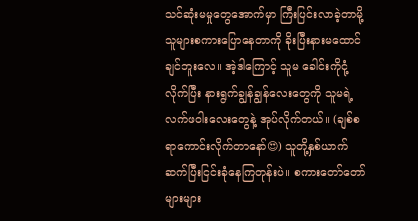သင်ဆုံးမမှုတွေအောက်မှာ ကြီးပြင်းလာခဲ့တာမို့ သူများစကားပြောနေတာကို ခိုးပြီးနားမထောင်ချင်ဘူးလေ။ အဲ့ဒါကြောင့် သူမ ခေါင်းကိုငုံ့လိုက်ပြီး နားရွက်ချွန်ချွန်လေးတွေကို သူမရဲ့လက်ဖဝါးလေးတွေနဲ့ အုပ်လိုက်တယ်။ (ချစ်စရာကောင်းလိုက်တာနော်😍) သူတို့နှစ်ယာက် ဆက်ပြီးငြင်းခုံနေကြတုန်းပဲ။ စကားတော်တော်များများ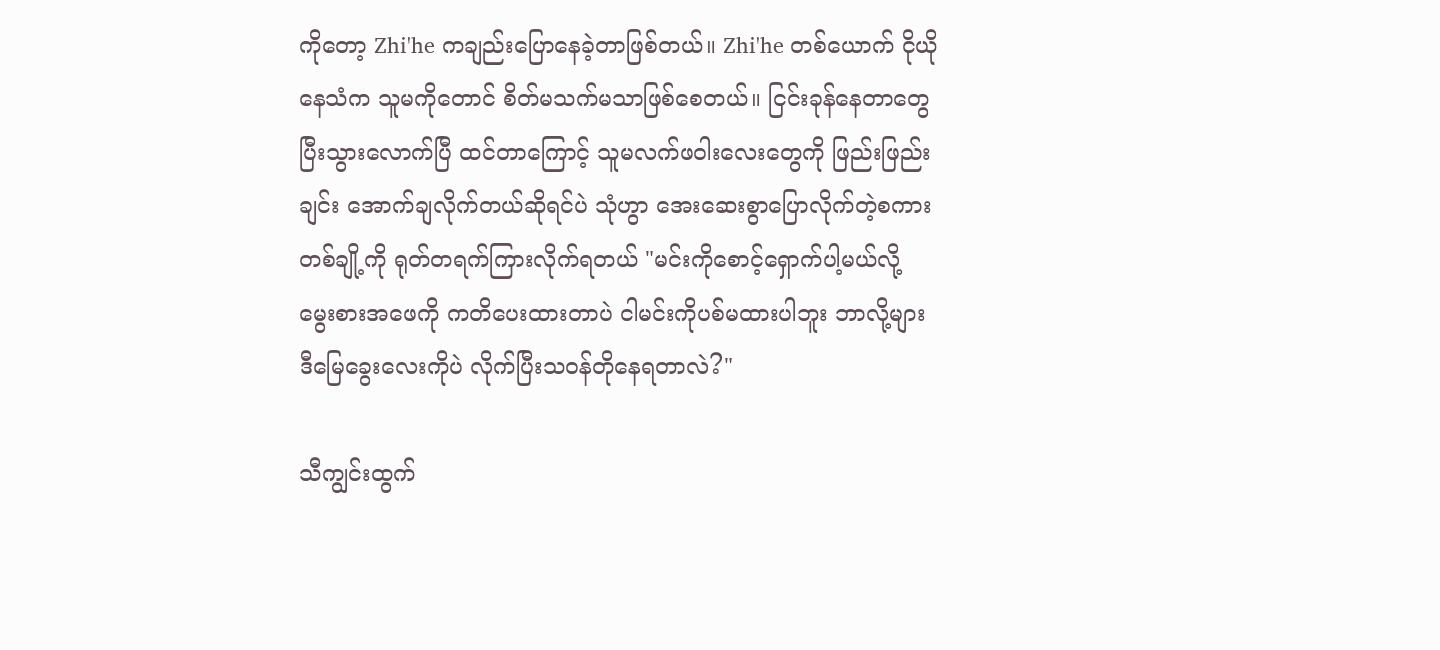ကိုတော့ Zhi'he ကချည်းပြောနေခဲ့တာဖြစ်တယ်။ Zhi'he တစ်ယောက် ငိုယိုနေသံက သူမကိုတောင် စိတ်မသက်မသာဖြစ်စေတယ်။ ငြင်းခုန်နေတာတွေ ပြီးသွားလောက်ပြီ ထင်တာကြောင့် သူမလက်ဖဝါးလေးတွေကို ဖြည်းဖြည်းချင်း အောက်ချလိုက်တယ်ဆိုရင်ပဲ သုံဟွာ အေးဆေးစွာပြောလိုက်တဲ့စကားတစ်ချို့ကို ရုတ်တရက်ကြားလိုက်ရတယ် "မင်းကိုစောင့်ရှောက်ပါ့မယ်လို့ မွေးစားအဖေကို ကတိပေးထားတာပဲ ငါမင်းကိုပစ်မထားပါဘူး ဘာလို့များဒီမြေခွေးလေးကိုပဲ လိုက်ပြီးသဝန်တိုနေရတာလဲ?"

သီကျွင်းထွက်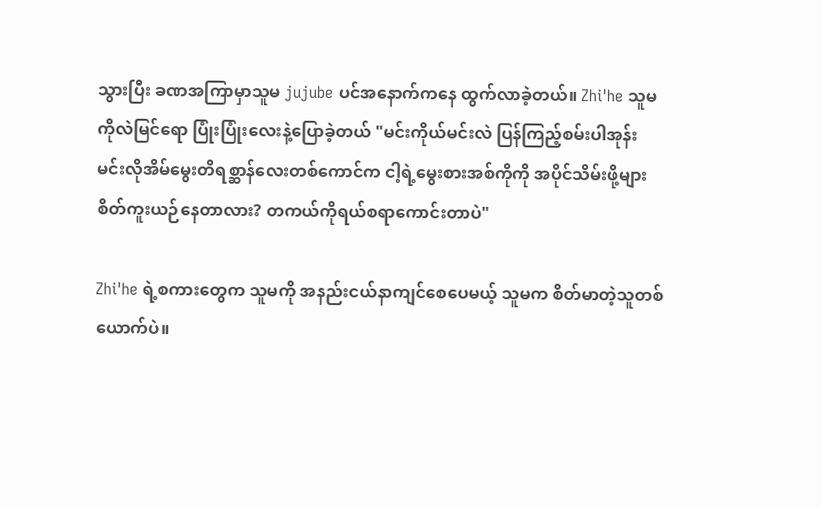သွားပြီး ခဏအကြာမှာသူမ jujube ပင်အနောက်ကနေ ထွက်လာခဲ့တယ်။ Zhi'he သူမကိုလဲမြင်ရော ပြုံးပြုံးလေးနဲ့ပြောခဲ့တယ် "မင်းကိုယ်မင်းလဲ ပြန်ကြည့်စမ်းပါအုန်း မင်းလိုအိမ်မွေးတိရစ္ဆာန်လေးတစ်ကောင်က ငါ့ရဲ့မွေးစားအစ်ကိုကို အပိုင်သိမ်းဖို့များ စိတ်ကူးယဉ်နေတာလား? တကယ်ကိုရယ်စရာကောင်းတာပဲ"

Zhi'he ရဲ့စကားတွေက သူမကို အနည်းငယ်နာကျင်စေပေမယ့် သူမက စိတ်မာတဲ့သူတစ်ယောက်ပဲ။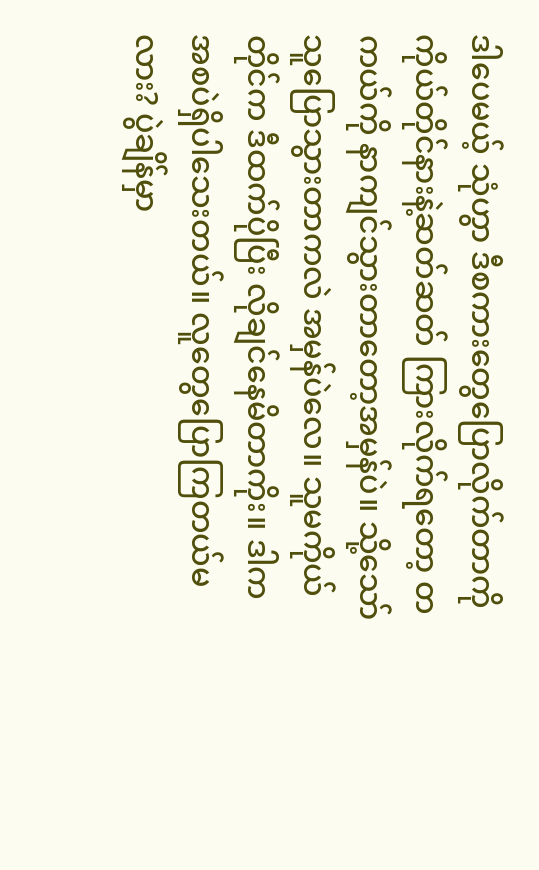ဒါပေမယ့် သုံဟွာ ဒီစကားတွေပြောလိုက်တာကို ကိုယ်တိုင်နားနဲ့ဆတ်ဆတ် ကြားလိုက်ရတော့ တကယ်ကို နာကျင်သွားတာတော့အမှန်ပဲ။ သို့သော် သူပြောသွားတာကလဲ အမှန်ပဲလေ။ သူမကိုယ်တိုင်က ဒီထက်ပိုပြီး လိုချင်နေမိတာကိုး။ ဒါက အစပဲရှိပါသေးတယ်။ လူတွေပြောကြတယ်မလား? ပွဲချိန်မှာ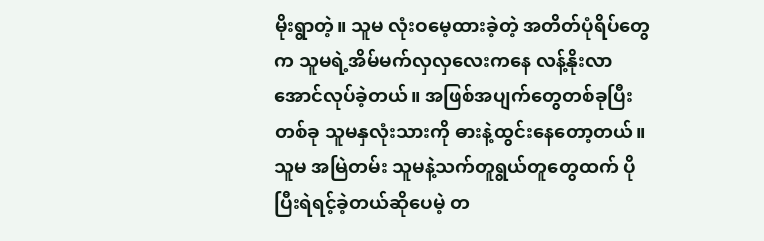မိုးရွာတဲ့။ သူမ လုံးဝမေ့ထားခဲ့တဲ့ အတိတ်ပုံရိပ်တွေက သူမရဲ့အိမ်မက်လှလှလေးကနေ လန့်နိုးလာအောင်လုပ်ခဲ့တယ်။ အဖြစ်အပျက်တွေတစ်ခုပြီးတစ်ခု သူမနှလုံးသားကို ဓားနဲ့ထွင်းနေတော့တယ်။ သူမ အမြဲတမ်း သူမနဲ့သက်တူရွယ်တူတွေထက် ပိုပြီးရဲရင့်ခဲ့တယ်ဆိုပေမဲ့ တ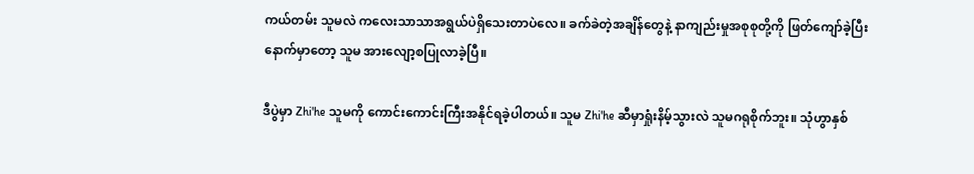ကယ်တမ်း သူမလဲ ကလေးသာသာအရွယ်ပဲရှိသေးတာပဲလေ။ ခက်ခဲတဲ့အချိန်တွေနဲ့ နာကျည်းမှုအစုစုတို့ကို ဖြတ်ကျော်ခဲ့ပြီးနောက်မှာတော့ သူမ အားလျော့စပြုလာခဲ့ပြီ။

ဒီပွဲမှာ Zhi'he သူမကို ကောင်းကောင်းကြီးအနိုင်ရခဲ့ပါတယ်။ သူမ Zhi'he ဆီမှာရှုံးနိမ့်သွားလဲ သူမဂရုစိုက်ဘူး။ သုံဟွာနှစ်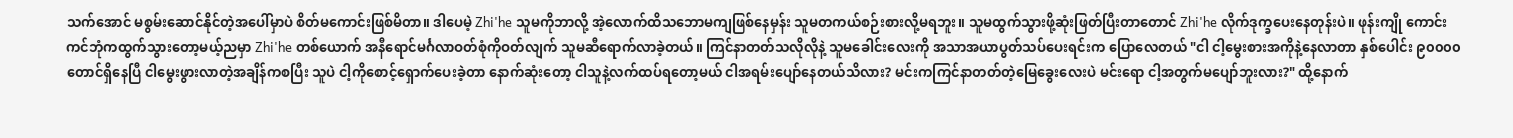သက်အောင် မစွမ်းဆောင်နိုင်တဲ့အပေါ်မှာပဲ စိတ်မကောင်းဖြစ်မိတာ။ ဒါပေမဲ့ Zhi'he သူမကိုဘာလို့ အဲ့လောက်ထိသဘောမကျဖြစ်နေမှန်း သူမတကယ်စဉ်းစားလို့မရဘူး။ သူမထွက်သွားဖို့ဆုံးဖြတ်ပြီးတာတောင် Zhi'he လိုက်ဒုက္ခပေးနေတုန်းပဲ။ ဖုန်းကျို ကောင်းကင်ဘုံကထွက်သွားတော့မယ့်ညမှာ Zhi'he တစ်ယောက် အနီရောင်မင်္ဂလာဝတ်စုံကိုဝတ်လျက် သူမဆီရောက်လာခဲ့တယ်။ ကြင်နာတတ်သလိုလိုနဲ့ သူမခေါင်းလေးကို အသာအယာပွတ်သပ်ပေးရင်းက ပြောလေတယ် "ငါ ငါ့မွေးစားအကိုနဲ့နေလာတာ နှစ်ပေါင်း ၉၀၀၀၀ တောင်ရှိနေပြီ ငါမွေးဖွားလာတဲ့အချိန်ကစပြီး သူပဲ ငါ့ကိုစောင့်ရှောက်ပေးခဲ့တာ နောက်ဆုံးတော့ ငါသူနဲ့လက်ထပ်ရတော့မယ် ငါအရမ်းပျော်နေတယ်သိလား? မင်းကကြင်နာတတ်တဲ့မြေခွေးလေးပဲ မင်းရော ငါ့အတွက်မပျော်ဘူးလား?" ထို့နောက်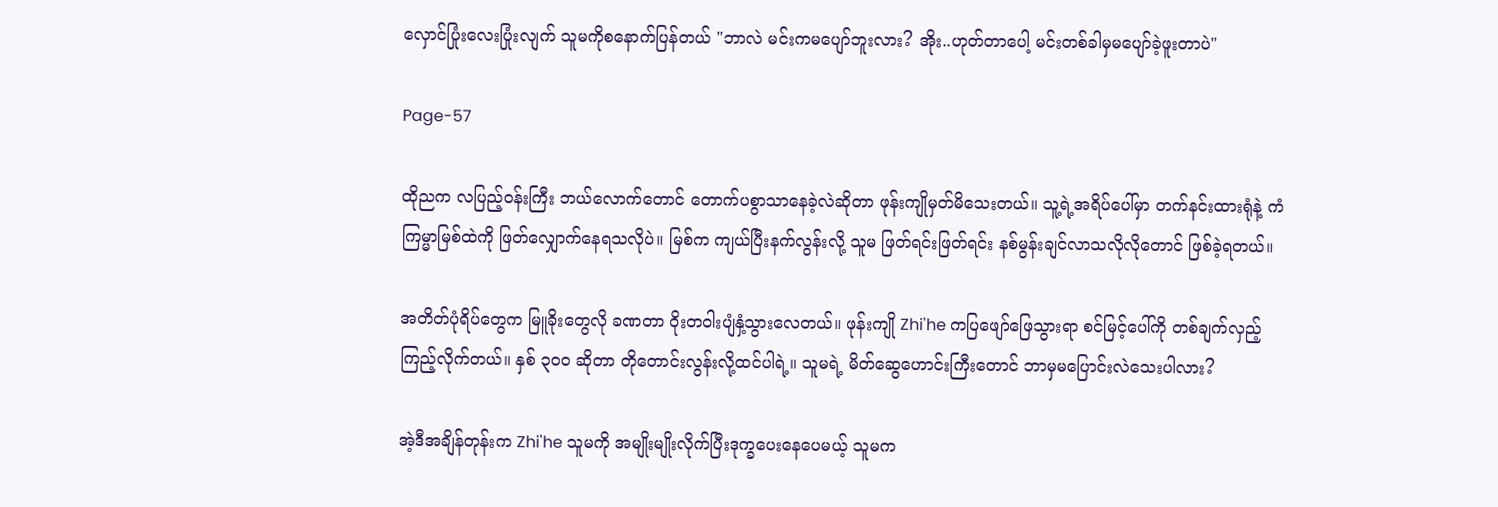လှောင်ပြုံးလေးပြုံးလျက် သူမကိုစနောက်ပြန်တယ် "ဘာလဲ မင်းကမပျော်ဘူးလား? အိုး..ဟုတ်တာပေါ့ မင်းတစ်ခါမှမပျော်ခဲ့ဖူးတာပဲ"

Page-57

ထိုညက လပြည့်ဝန်းကြီး ဘယ်လောက်တောင် တောက်ပစွာသာနေခဲ့လဲဆိုတာ ဖုန်းကျိုမှတ်မိသေးတယ်။ သူ့ရဲ့အရိပ်ပေါ်မှာ တက်နင်းထားရုံနဲ့ ကံကြမ္မာမြစ်ထဲကို ဖြတ်လျှောက်နေရသလိုပဲ။ မြစ်က ကျယ်ပြီးနက်လွန်းလို့ သူမ ဖြတ်ရင်းဖြတ်ရင်း နစ်မွန်းချင်လာသလိုလိုတောင် ဖြစ်ခဲ့ရတယ်။

အတိတ်ပုံရိပ်တွေက မြူခိုးတွေလို ခဏတာ ဝိုးတဝါးပျံနှံ့သွားလေတယ်။ ဖုန်းကျို Zhi'he ကပြဖျော်ဖြေသွားရာ စင်မြင့်ပေါ်ကို တစ်ချက်လှည့်ကြည့်လိုက်တယ်။ နှစ် ၃၀၀ ဆိုတာ တိုတောင်းလွန်းလို့ထင်ပါရဲ့။ သူမရဲ့ မိတ်ဆွေဟောင်းကြီးတောင် ဘာမှမပြောင်းလဲသေးပါလား?

အဲ့ဒီအချိန်တုန်းက Zhi'he သူမကို အမျိုးမျိုးလိုက်ပြီးဒုက္ခပေးနေပေမယ့် သူမက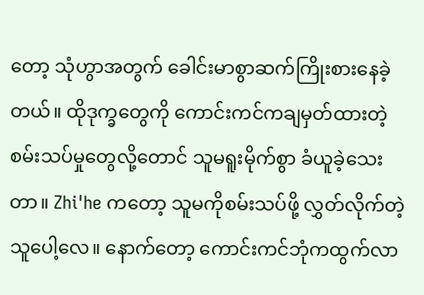တော့ သုံဟွာအတွက် ခေါင်းမာစွာဆက်ကြိုးစားနေခဲ့တယ်။ ထိုဒုက္ခတွေကို ကောင်းကင်ကချမှတ်ထားတဲ့ စမ်းသပ်မှုတွေလို့တောင် သူမရူးမိုက်စွာ ခံယူခဲ့သေးတာ။ Zhi'he ကတော့ သူမကိုစမ်းသပ်ဖို့ လွှတ်လိုက်တဲ့သူပေါ့လေ။ နောက်တော့ ကောင်းကင်ဘုံကထွက်လာ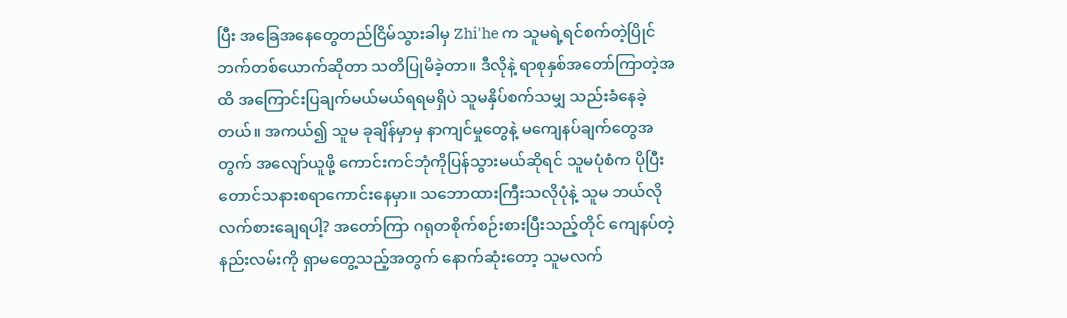ပြီး အခြေအနေတွေတည်ငြိမ်သွားခါမှ Zhi'he က သူမရဲ့ရင်စက်တဲ့ပြိုင်ဘက်တစ်ယောက်ဆိုတာ သတိပြုမိခဲ့တာ။ ဒီလိုနဲ့ ရာစုနှစ်အတော်ကြာတဲ့အထိ အကြောင်းပြချက်မယ်မယ်ရရမရှိပဲ သူမနှိပ်စက်သမျှ သည်းခံနေခဲ့တယ်။ အကယ်၍ သူမ ခုချိန်မှာမှ နာကျင်မှုတွေနဲ့ မကျေနပ်ချက်တွေအတွက် အလျော်ယူဖို့ ကောင်းကင်ဘုံကိုပြန်သွားမယ်ဆိုရင် သူမပုံစံက ပိုပြီးတောင်သနားစရာကောင်းနေမှာ။ သဘောထားကြီးသလိုပုံနဲ့ သူမ ဘယ်လိုလက်စားချေရပါ့? အတော်ကြာ ဂရုတစိုက်စဉ်းစားပြီးသည့်တိုင် ကျေနပ်တဲ့နည်းလမ်းကို ရှာမတွေ့သည့်အတွက် နောက်ဆုံးတော့ သူမလက်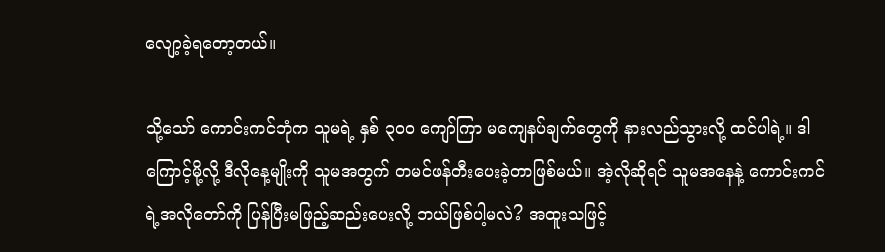လျော့ခဲ့ရတော့တယ်။

သို့သော် ကောင်းကင်ဘုံက သူမရဲ့ နှစ် ၃၀၀ ကျော်ကြာ မကျေနပ်ချက်တွေကို နားလည်သွားလို့ ထင်ပါရဲ့။ ဒါကြောင့်မို့လို့ ဒီလိုနေ့မျိုးကို သူမအတွက် တမင်ဖန်တီးပေးခဲ့တာဖြစ်မယ်။ အဲ့လိုဆိုရင် သူမအနေနဲ့ ကောင်းကင်ရဲ့အလိုတော်ကို ပြန်ပြီးမဖြည့်ဆည်းပေးလို့ ဘယ်ဖြစ်ပါ့မလဲ? အထူးသဖြင့်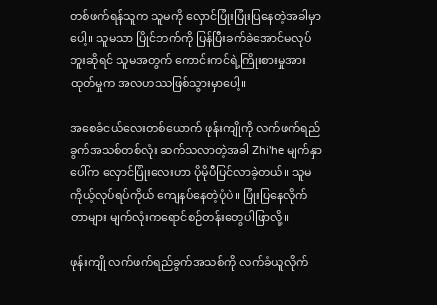တစ်ဖက်ရန်သူက သူမကို လှောင်ပြုံးပြုံးပြနေတဲ့အခါမှာပေါ့။ သူမသာ ပြိုင်ဘက်ကို ပြန်ပြီးခက်ခဲအောင်မလုပ်ဘူးဆိုရင် သူမအတွက် ကောင်းကင်ရဲ့ကြိုးစားမှုအားထုတ်မှုက အလဟဿဖြစ်သွားမှာပေါ့။

အစေခံငယ်လေးတစ်ယောက် ဖုန်းကျိုကို လက်ဖက်ရည်ခွက်အသစ်တစ်လုံး ဆက်သလာတဲ့အခါ Zhi'he မျက်နှာပေါ်က လှောင်ပြုံးလေးဟာ ပိုမိုပီပြင်လာခဲ့တယ်။ သူမ ကိုယ့်လုပ်ရပ်ကိုယ် ကျေနပ်နေတဲ့ပုံပဲ။ ပြုံးပြနေလိုက်တာများ မျက်လုံးကရောင်စဉ်တန်းတွေပါဖြာလို့။

ဖုန်းကျို လက်ဖက်ရည်ခွက်အသစ်ကို လက်ခံယူလိုက်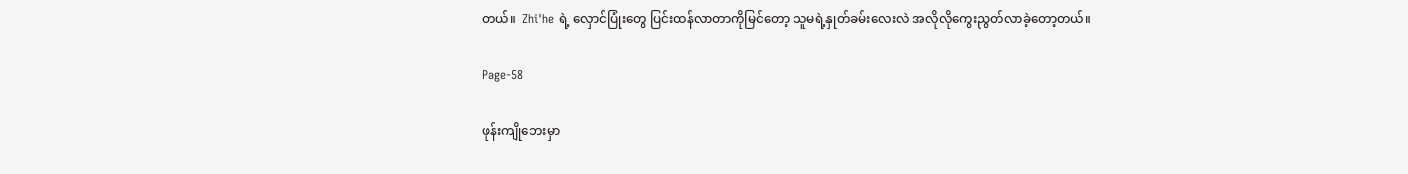တယ်။  Zhi'he ရဲ့ လှောင်ပြုံးတွေ ပြင်းထန်လာတာကိုမြင်တော့ သူမရဲ့နှုတ်ခမ်းလေးလဲ အလိုလိုကွေးညွတ်လာခဲ့တော့တယ်။

Page-58

ဖုန်းကျိုဘေးမှာ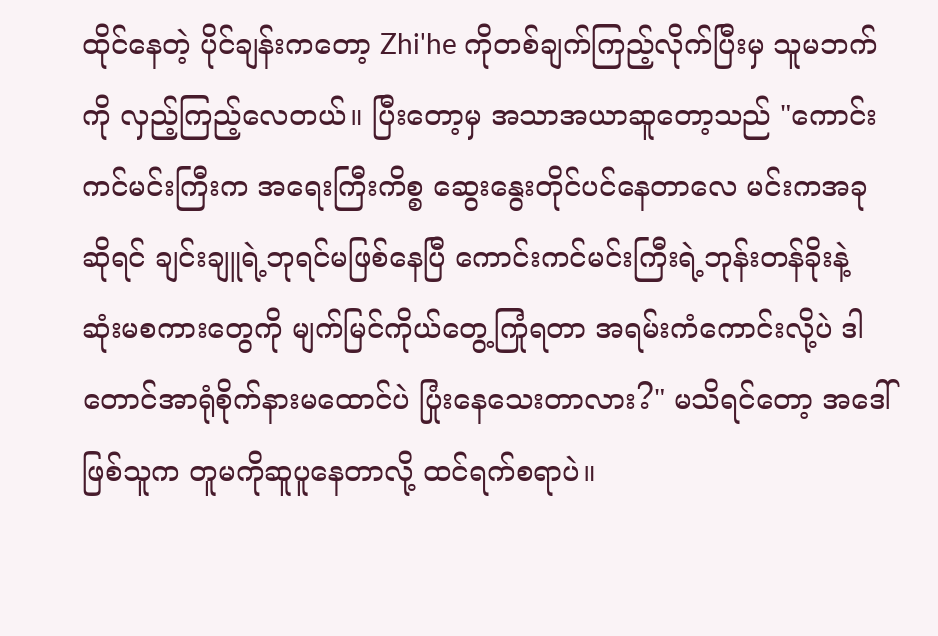ထိုင်နေတဲ့ ပိုင်ချန်းကတော့ Zhi'he ကိုတစ်ချက်ကြည့်လိုက်ပြီးမှ သူမဘက်ကို လှည့်ကြည့်လေတယ်။ ပြီးတော့မှ အသာအယာဆူတော့သည် "ကောင်းကင်မင်းကြီးက အရေးကြီးကိစ္စ ဆွေးနွေးတိုင်ပင်နေတာလေ မင်းကအခုဆိုရင် ချင်းချူရဲ့ဘုရင်မဖြစ်နေပြီ ကောင်းကင်မင်းကြီးရဲ့ဘုန်းတန်ခိုးနဲ့ ဆုံးမစကားတွေကို မျက်မြင်ကိုယ်တွေ့ကြုံရတာ အရမ်းကံကောင်းလို့ပဲ ဒါတောင်အာရုံစိုက်နားမထောင်ပဲ ပြုံးနေသေးတာလား?" မသိရင်တော့ အဒေါ်ဖြစ်သူက တူမကိုဆူပူနေတာလို့ ထင်ရက်စရာပဲ။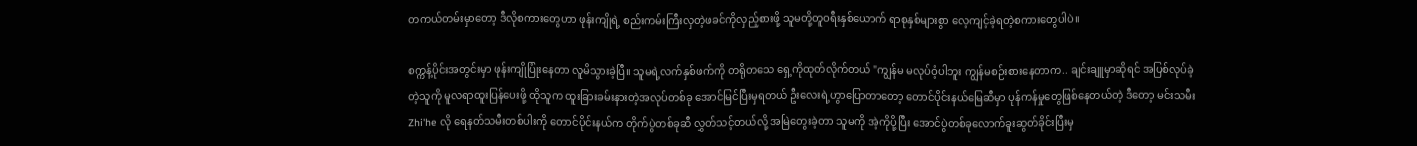တကယ်တမ်းမှာတော့ ဒီလိုစကားတွေဟာ ဖုန်းကျိုရဲ့ စည်းကမ်းကြီးလှတဲ့ဖခင်ကိုလှည့်စားဖို့ သူမတို့တူဝရီးနှစ်ယောက် ရာစုနှစ်များစွာ လေ့ကျင့်ခဲ့ရတဲ့စကားတွေပါပဲ။

စက္ကန့်ပိုင်းအတွင်းမှာ ဖုန်းကျိုပြုံးနေတာ လူမိသွားခဲ့ပြီ။ သူမရဲ့လက်နှစ်ဖက်ကို တရိုတသေ ရှေ့ကိုထုတ်လိုက်တယ် "ကျွန်မ မလုပ်ဝံ့ပါဘူး ကျွန်မစဉ်းစားနေတာက.. ချင်းချူမှာဆိုရင် အပြစ်လုပ်ခဲ့တဲ့သူကို မူလရာထူးပြန်ပေးဖို့ ထိုသူက ထူးခြားခမ်းနားတဲ့အလုပ်တစ်ခု အောင်မြင်ပြီးမှရတယ် ဦးလေးရဲ့ဟွာပြောတာတော့ တောင်ပိုင်းနယ်မြေဆီမှာ ပုန်ကန်မှုတွေဖြစ်နေတယ်တဲ့ ဒီတော့ မင်းသမီး Zhi'he လို ရေနတ်သမီးတစ်ပါးကို တောင်ပိုင်းနယ်က တိုက်ပွဲတစ်ခုဆီ လွှတ်သင့်တယ်လို့ အမြဲတွေးခဲ့တာ သူမကို အဲ့ကိုပို့ပြီး အောင်ပွဲတစ်ခုလောက်ခူးဆွတ်ခိုင်းပြီးမှ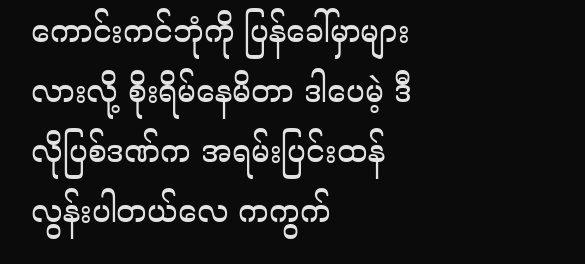ကောင်းကင်ဘုံကို ပြန်ခေါ်မှာများလားလို့ စိုးရိမ်နေမိတာ ဒါပေမဲ့ ဒီလိုပြစ်ဒဏ်က အရမ်းပြင်းထန်လွန်းပါတယ်လေ ကကွက်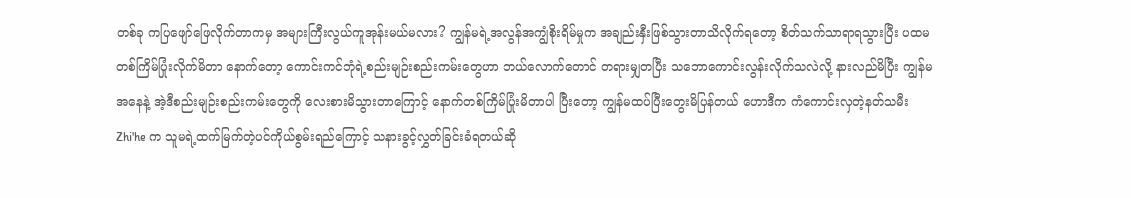တစ်ခု ကပြဖျော်ဖြေလိုက်တာကမှ အများကြီးလွယ်ကူအုန်းမယ်မလား? ကျွန်မရဲ့အလွန်အကျွံစိုးရိမ်မှုက အချည်းနှီးဖြစ်သွားတာသိလိုက်ရတော့ စိတ်သက်သာရာရသွားပြီး ပထမတစ်ကြိမ်ပြုံးလိုက်မိတာ နောက်တော့ ကောင်းကင်ဘုံရဲ့စည်းမျဉ်းစည်းကမ်းတွေဟာ ဘယ်လောက်တောင် တရားမျှတပြီး သဘောကောင်းလွန်းလိုက်သလဲလို့ နားလည်မိပြီး ကျွန်မအနေနဲ့ အဲ့ဒီစည်းမျဉ်းစည်းကမ်းတွေကို လေးစားမိသွားတာကြောင့် နောက်တစ်ကြိမ်ပြုံးမိတာပါ ပြီးတော့ ကျွန်မထပ်ပြီးတွေးမိပြန်တယ် ဟောဒီက ကံကောင်းလှတဲ့နတ်သမီး Zhi'he က သူမရဲ့ထက်မြက်တဲ့ပင်ကိုယ်စွမ်းရည်ကြောင့် သနားခွင့်လွှတ်ခြင်းခံရတယ်ဆို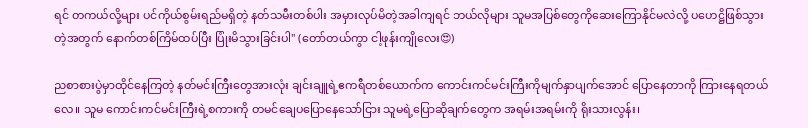ရင် တကယ်လို့များ ပင်ကိုယ်စွမ်းရည်မရှိတဲ့ နတ်သမီးတစ်ပါး အမှားလုပ်မိတဲ့အခါကျရင် ဘယ်လိုများ သူမအပြစ်တွေကိုဆေးကြောနိုင်မလဲလို့ ပဟေဋ္ဌိဖြစ်သွားတဲ့အတွက် နောက်တစ်ကြိမ်ထပ်ပြီး ပြုံးမိသွားခြင်းပါ" (တော်တယ်ကွာ ငါ့ဖုန်းကျိုလေး😍)

ညစာစားပွဲမှာထိုင်နေကြတဲ့ နတ်မင်းကြီးတွေအားလုံး ချင်းချူရဲ့ဧကရီတစ်ယောက်က ကောင်းကင်မင်းကြီးကိုမျက်နှာပျက်အောင် ပြောနေတာကို ကြားနေရတယ်လေ။ သူမ ကောင်းကင်မင်းကြီးရဲ့စကားကို တမင်ချေပပြောနေသော်ငြား သူမရဲ့ပြောဆိုချက်တွေက အရမ်းအရမ်းကို ရိုးသားလွန်း၊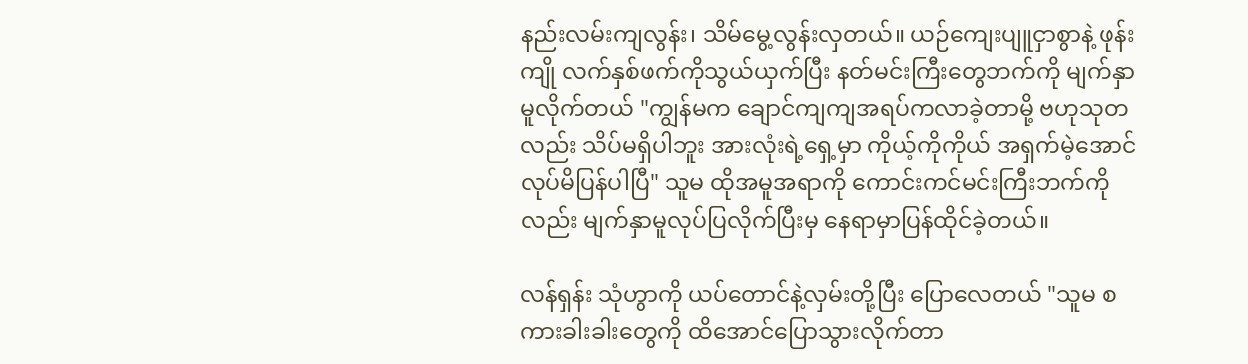နည်းလမ်းကျလွန်း၊ သိမ်မွေ့လွန်းလှတယ်။ ယဉ်ကျေးပျူငှာစွာနဲ့ ဖုန်းကျို လက်နှစ်ဖက်ကိုသွယ်ယှက်ပြီး နတ်မင်းကြီးတွေဘက်ကို မျက်နှာမူလိုက်တယ် "ကျွန်မက ချောင်ကျကျအရပ်ကလာခဲ့တာမို့ ဗဟုသုတလည်း သိပ်မရှိပါဘူး အားလုံးရဲ့ရှေ့မှာ ကိုယ့်ကိုကိုယ် အရှက်မဲ့အောင် လုပ်မိပြန်ပါပြီ" သူမ ထိုအမူအရာကို ကောင်းကင်မင်းကြီးဘက်ကိုလည်း မျက်နှာမူလုပ်ပြလိုက်ပြီးမှ နေရာမှာပြန်ထိုင်ခဲ့တယ်။

လန်ရှန်း သုံဟွာကို ယပ်တောင်နဲ့လှမ်းတို့ပြီး ပြောလေတယ် "သူမ စကားခါးခါးတွေကို ထိအောင်ပြောသွားလိုက်တာ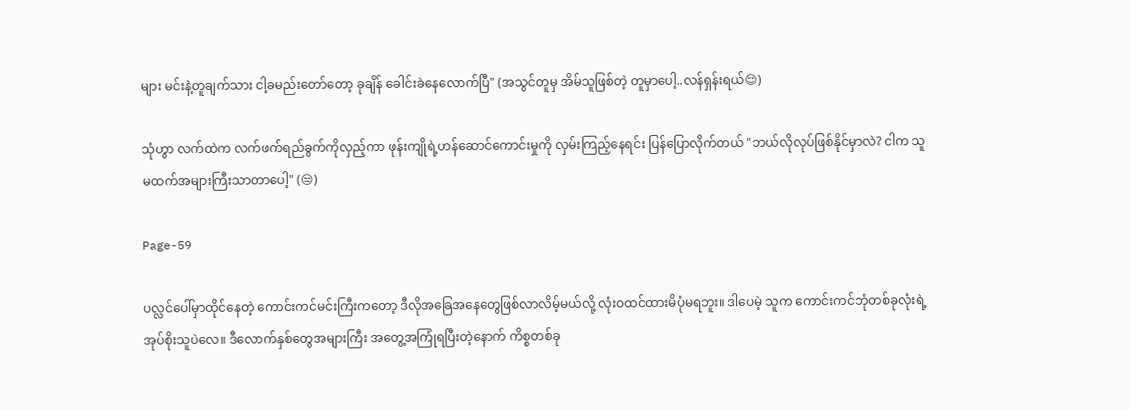များ မင်းနဲ့တူချက်သား ငါ့ခမည်းတော်တော့ ခုချိန် ခေါင်းခဲနေလောက်ပြီ" (အသွင်တူမှ အိမ်သူဖြစ်တဲ့ တူမှာပေါ့..လန်ရှန်းရယ်😌)

သုံဟွာ လက်ထဲက လက်ဖက်ရည်ခွက်ကိုလှည့်ကာ ဖုန်းကျိုရဲ့ဟန်ဆောင်ကောင်းမှုကို လှမ်းကြည့်နေရင်း ပြန်ပြောလိုက်တယ် "ဘယ်လိုလုပ်ဖြစ်နိုင်မှာလဲ? ငါက သူမထက်အများကြီးသာတာပေါ့" (😒)

Page-59

ပလ္လင်ပေါ်မှာထိုင်နေတဲ့ ကောင်းကင်မင်းကြီးကတော့ ဒီလိုအခြေအနေတွေဖြစ်လာလိမ့်မယ်လို့ လုံးဝထင်ထားမိပုံမရဘူး။ ဒါပေမဲ့ သူက ကောင်းကင်ဘုံတစ်ခုလုံးရဲ့ အုပ်စိုးသူပဲလေ။ ဒီလောက်နှစ်တွေအများကြီး အတွေ့အကြုံရပြီးတဲ့နောက် ကိစ္စတစ်ခု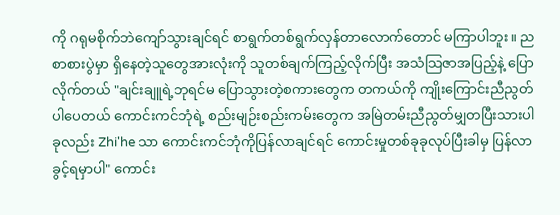ကို ဂရုမစိုက်ဘဲကျော်သွားချင်ရင် စာရွက်တစ်ရွက်လှန်တာလောက်တောင် မကြာပါဘူး။ ညစာစားပွဲမှာ ရှိနေတဲ့သူတွေအားလုံးကို သူတစ်ချက်ကြည့်လိုက်ပြီး အသံသြဇာအပြည့်နဲ့ ပြောလိုက်တယ် "ချင်းချူရဲ့ဘုရင်မ ပြောသွားတဲ့စကားတွေက တကယ်ကို ကျိုးကြောင်းညီညွတ်ပါပေတယ် ကောင်းကင်ဘုံရဲ့ စည်းမျဉ်းစည်းကမ်းတွေက အမြဲတမ်းညီညွတ်မျှတပြီးသားပါ ခုလည်း Zhi'he သာ ကောင်းကင်ဘုံကိုပြန်လာချင်ရင် ကောင်းမှုတစ်ခုခုလုပ်ပြီးခါမှ ပြန်လာခွင့်ရမှာပါ" ကောင်း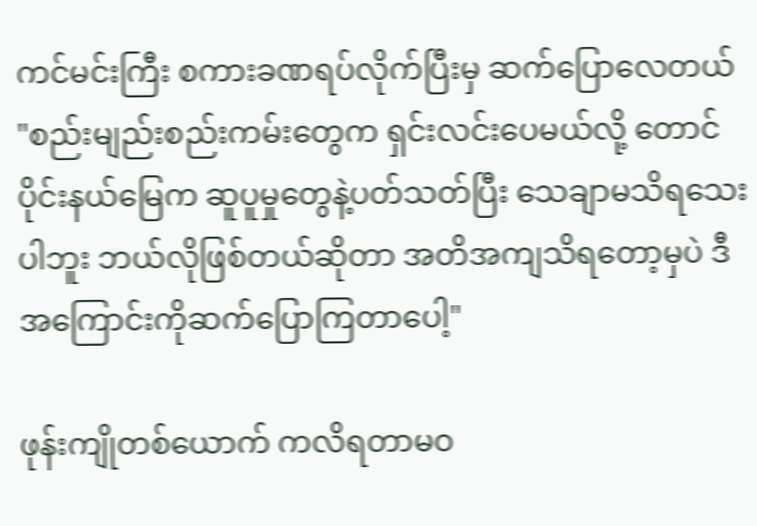ကင်မင်းကြီး စကားခဏရပ်လိုက်ပြီးမှ ဆက်ပြောလေတယ် "စည်းမျည်းစည်းကမ်းတွေက ရှင်းလင်းပေမယ်လို့ တောင်ပိုင်းနယ်မြေက ဆူပူမှုတွေနဲ့ပတ်သတ်ပြီး သေချာမသိရသေးပါဘူး ဘယ်လိုဖြစ်တယ်ဆိုတာ အတိအကျသိရတော့မှပဲ ဒီအကြောင်းကိုဆက်ပြောကြတာပေါ့"

ဖုန်းကျိုတစ်ယောက် ကလိရတာမဝ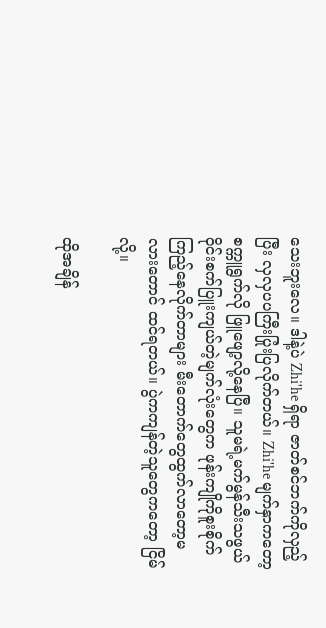သေးဘူးလေ။ ဒါနဲ့ပဲ Zhi'he ရှိရာ ဇာတ်စင်ဘက်ကိုလှည့်ပြီး လှလှပပကြီးပြုံးပြလိုက်တယ်။ Zhi'he မျက်နှာကတော့ စက္ကူရွက်လို ဖြူဖျော့လို့နေပြီ။ သူမရဲ့မက်မွန်သီးသဖွယ် ဝိုင်းစက်ပြူးကျယ်တဲ့မျက်လုံးတွေက ဖုန်းကျိုကိုစူးစိုက်ကြည့်နေလိုက်တာများ မီးတောက်တွေထွက်လာတော့မလားတောင် ထင်ရတယ်။ ပွဲကကျန်တဲ့သူတွေကတော့ ငြိမ်လို့။

ထိုအချိန်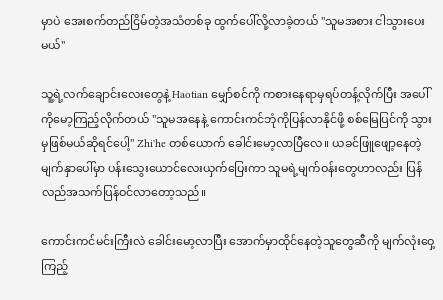မှာပဲ အေးစက်တည်ငြိမ်တဲ့အသံတစ်ခု ထွက်ပေါ်လို့လာခဲ့တယ် "သူမအစား ငါသွားပေးမယ်"

သူ့ရဲ့လက်ချောင်းလေးတွေနဲ့ Haotian မျှော်စင်ကို ကစားနေရာမှရပ်တန့်လိုက်ပြီး အပေါ်ကိုမော့ကြည့်လိုက်တယ် "သူမအနေနဲ့ ကောင်းကင်ဘုံကိုပြန်လာနိုင်ဖို့ စစ်မြေပြင်ကို သွားမှဖြစ်မယ်ဆိုရင်ပေါ့" Zhi'he တစ်ယောက် ခေါင်းမော့လာပြီလေ။ ယခင်ဖြူဖျော့နေတဲ့မျက်နှာပေါ်မှာ ပန်းသွေးယောင်လေးယှက်ပြေးကာ သူမရဲ့မျက်ဝန်းတွေဟာလည်း ပြန်လည်အသက်ပြန်ဝင်လာတော့သည်။

ကောင်းကင်မင်းကြီးလဲ ခေါင်းမော့လာပြီး အောက်မှာထိုင်နေတဲ့သူတွေဆီကို မျက်လုံးဝှေ့ကြည့်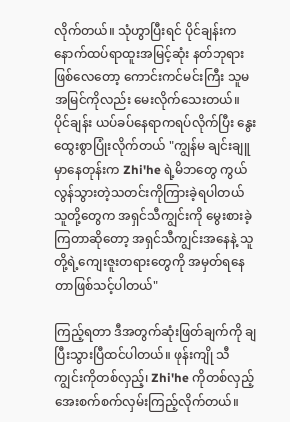လိုက်တယ်။ သုံဟွာပြီးရင် ပိုင်ချန်းက နောက်ထပ်ရာထူးအမြင့်ဆုံး နတ်ဘုရားဖြစ်လေတော့ ကောင်းကင်မင်းကြီး သူမအမြင်ကိုလည်း မေးလိုက်သေးတယ်။ ပိုင်ချန်း ယပ်ခပ်နေရာကရပ်လိုက်ပြီး နွေးထွေးစွာပြုံးလိုက်တယ် "ကျွန်မ ချင်းချူမှာနေတုန်းက Zhi'he ရဲ့မိဘတွေ ကွယ်လွန်သွားတဲ့သတင်းကိုကြားခဲ့ရပါတယ် သူတို့တွေက အရှင်သီကျွင်းကို မွေးစားခဲ့ကြတာဆိုတော့ အရှင်သီကျွင်းအနေနဲ့ သူတို့ရဲ့ကျေးဇူးတရားတွေကို အမှတ်ရနေတာဖြစ်သင့်ပါတယ်"

ကြည့်ရတာ ဒီအတွက်ဆုံးဖြတ်ချက်ကို ချပြီးသွားပြီထင်ပါတယ်။ ဖုန်းကျို သီကျွင်းကိုတစ်လှည့်၊ Zhi'he ကိုတစ်လှည့် အေးစက်စက်လှမ်းကြည့်လိုက်တယ်။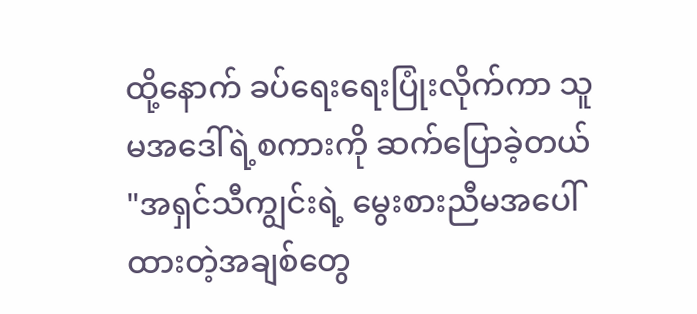ထို့နောက် ခပ်ရေးရေးပြုံးလိုက်ကာ သူမအဒေါ်ရဲ့စကားကို ဆက်ပြောခဲ့တယ် "အရှင်သီကျွင်းရဲ့ မွေးစားညီမအပေါ်ထားတဲ့အချစ်တွေ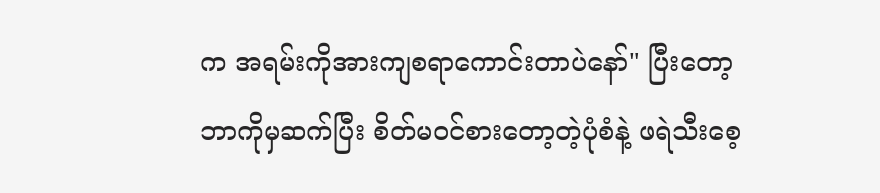က အရမ်းကိုအားကျစရာကောင်းတာပဲနော်" ပြီးတော့ ဘာကိုမှဆက်ပြီး စိတ်မဝင်စားတော့တဲ့ပုံစံနဲ့ ဖရဲသီးစေ့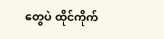တွေပဲ ထိုင်ကိုက်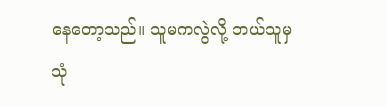နေတော့သည်။ သူမကလွဲလို့ ဘယ်သူမှ သုံ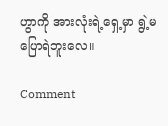ဟွာကို အားလုံးရဲ့ရှေ့မှာ ရွဲ့မပြောရဲဘူးလေ။

Comment